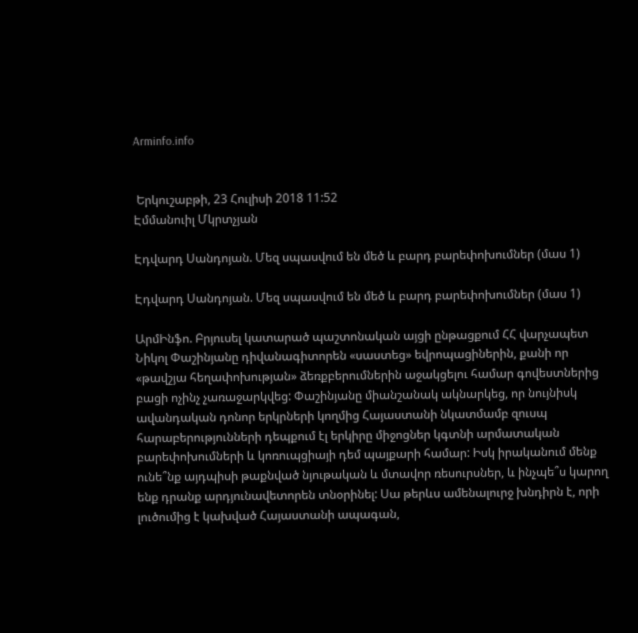Arminfo.info


 Երկուշաբթի, 23 Հուլիսի 2018 11:52
Էմմանուիլ Մկրտչյան

Էդվարդ Սանդոյան. Մեզ սպասվում են մեծ և բարդ բարեփոխումներ (մաս 1)

Էդվարդ Սանդոյան. Մեզ սպասվում են մեծ և բարդ բարեփոխումներ (մաս 1)

ԱրմԻնֆո. Բրյուսել կատարած պաշտոնական այցի ընթացքում ՀՀ վարչապետ Նիկոլ Փաշինյանը դիվանագիտորեն «սաստեց» եվրոպացիներին, քանի որ «թավշյա հեղափոխության» ձեռքբերումներին աջակցելու համար գովեստներից բացի ոչինչ չառաջարկվեց: Փաշինյանը միանշանակ ակնարկեց, որ նույնիսկ ավանդական դոնոր երկրների կողմից Հայաստանի նկատմամբ զուսպ հարաբերությունների դեպքում էլ երկիրը միջոցներ կգտնի արմատական բարեփոխումների և կոռուպցիայի դեմ պայքարի համար: Իսկ իրականում մենք ունե՞նք այդպիսի թաքնված նյութական և մտավոր ռեսուրսներ, և ինչպե՞ս կարող ենք դրանք արդյունավետորեն տնօրինել: Սա թերևս ամենալուրջ խնդիրն է, որի լուծումից է կախված Հայաստանի ապագան,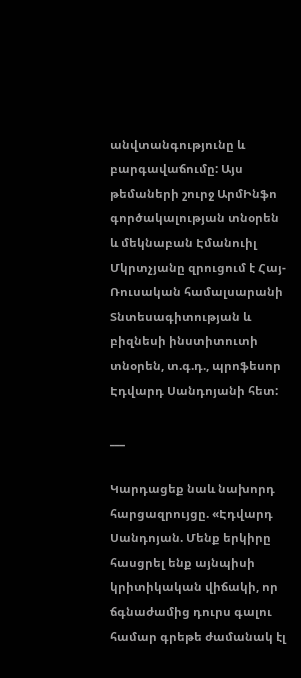անվտանգությունը և բարգավաճումը: Այս թեմաների շուրջ ԱրմԻնֆո գործակալության տնօրեն և մեկնաբան Էմանուիլ Մկրտչյանը զրուցում է Հայ-Ռուսական համալսարանի Տնտեսագիտության և բիզնեսի ինստիտուտի տնօրեն, տ.գ.դ., պրոֆեսոր Էդվարդ Սանդոյանի հետ:

___

Կարդացեք նաև նախորդ հարցազրույցը. «Էդվարդ Սանդոյան. Մենք երկիրը հասցրել ենք այնպիսի կրիտիկական վիճակի, որ ճգնաժամից դուրս գալու համար գրեթե ժամանակ էլ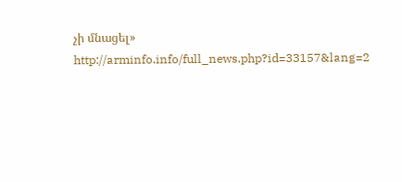չի մնացել» http://arminfo.info/full_news.php?id=33157&lang=2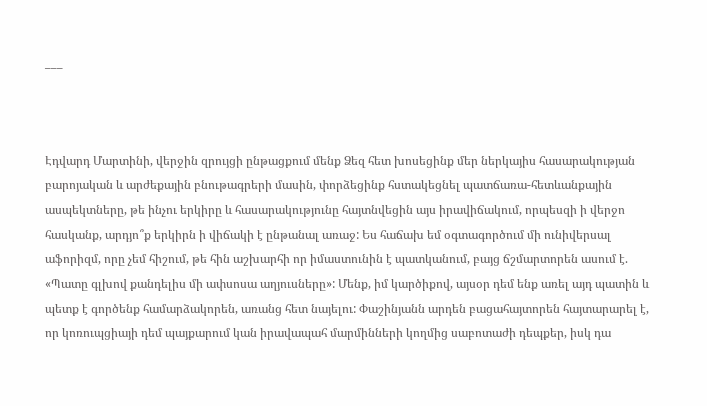___



Էդվարդ Մարտինի, վերջին զրույցի ընթացքում մենք Ձեզ հետ խոսեցինք մեր ներկայիս հասարակության բարոյական և արժեքային բնութագրերի մասին, փորձեցինք հստակեցնել պատճառա-հետևանքային ասպեկտները, թե ինչու երկիրը և հասարակությունը հայտնվեցին այս իրավիճակում, որպեսզի ի վերջո հասկանք, արդյո՞ք երկիրն ի վիճակի է ընթանալ առաջ: Ես հաճախ եմ օգտագործում մի ունիվերսալ աֆորիզմ, որը չեմ հիշում, թե հին աշխարհի որ իմաստունին է պատկանում, բայց ճշմարտորեն ասում է. «Պատը գլխով քանդելիս մի ափսոսա աղյուսները»: Մենք, իմ կարծիքով, այսօր դեմ ենք առել այդ պատին և պետք է գործենք համարձակորեն, առանց հետ նայելու: Փաշինյանն արդեն բացահայտորեն հայտարարել է, որ կոռուպցիայի դեմ պայքարում կան իրավապահ մարմինների կողմից սաբոտաժի դեպքեր, իսկ դա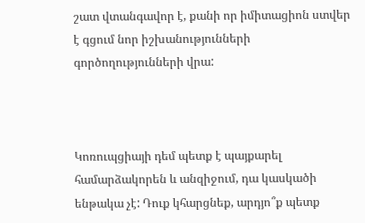շատ վտանգավոր է, քանի որ իմիտացիոն ստվեր է գցում նոր իշխանությունների գործողությունների վրա:



Կոռուպցիայի դեմ պետք է պայքարել համարձակորեն և անզիջում, դա կասկածի ենթակա չէ: Դուք կհարցնեք, արդյո՞ք պետք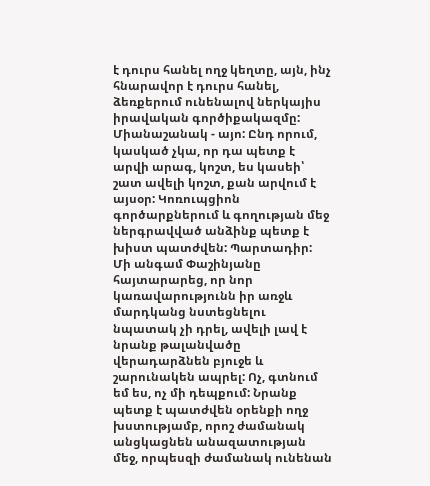է դուրս հանել ողջ կեղտը, այն, ինչ հնարավոր է դուրս հանել, ձեռքերում ունենալով ներկայիս իրավական գործիքակազմը: Միանաշանակ - այո: Ընդ որում, կասկած չկա, որ դա պետք է արվի արագ, կոշտ, ես կասեի՝ շատ ավելի կոշտ, քան արվում է այսօր: Կոռուպցիոն գործարքներում և գողության մեջ ներգրավված անձինք պետք է խիստ պատժվեն: Պարտադիր: Մի անգամ Փաշինյանը հայտարարեց, որ նոր կառավարությունն իր առջև մարդկանց նստեցնելու նպատակ չի դրել, ավելի լավ է նրանք թալանվածը վերադարձնեն բյուջե և շարունակեն ապրել: Ոչ, գտնում եմ ես, ոչ մի դեպքում: Նրանք պետք է պատժվեն օրենքի ողջ խստությամբ, որոշ ժամանակ անցկացնեն անազատության մեջ, որպեսզի ժամանակ ունենան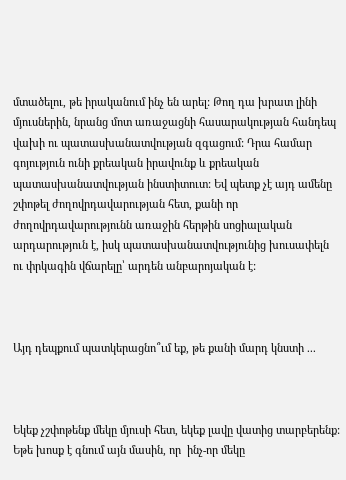մտածելու, թե իրականում ինչ են արել: Թող դա խրատ լինի մյուսներին, նրանց մոտ առաջացնի հասարակության հանդեպ վախի ու պատասխանատվության զգացում: Դրա համար գոյություն ունի քրեական իրավունք և քրեական պատասխանատվության ինստիտուտ: Եվ պետք չէ այդ ամենը շփոթել ժողովրդավարության հետ, քանի որ ժողովրդավարությունն առաջին հերթին սոցիալական արդարություն է, իսկ պատասխանատվությունից խուսափելն ու փրկագին վճարելը՝ արդեն անբարոյական է:



Այդ դեպքում պատկերացնո՞ւմ եք, թե քանի մարդ կնստի ...



Եկեք չշփոթենք մեկը մյուսի հետ, եկեք լավը վատից տարբերենք: Եթե խոսք է գնում այն մասին, որ  ինչ-որ մեկը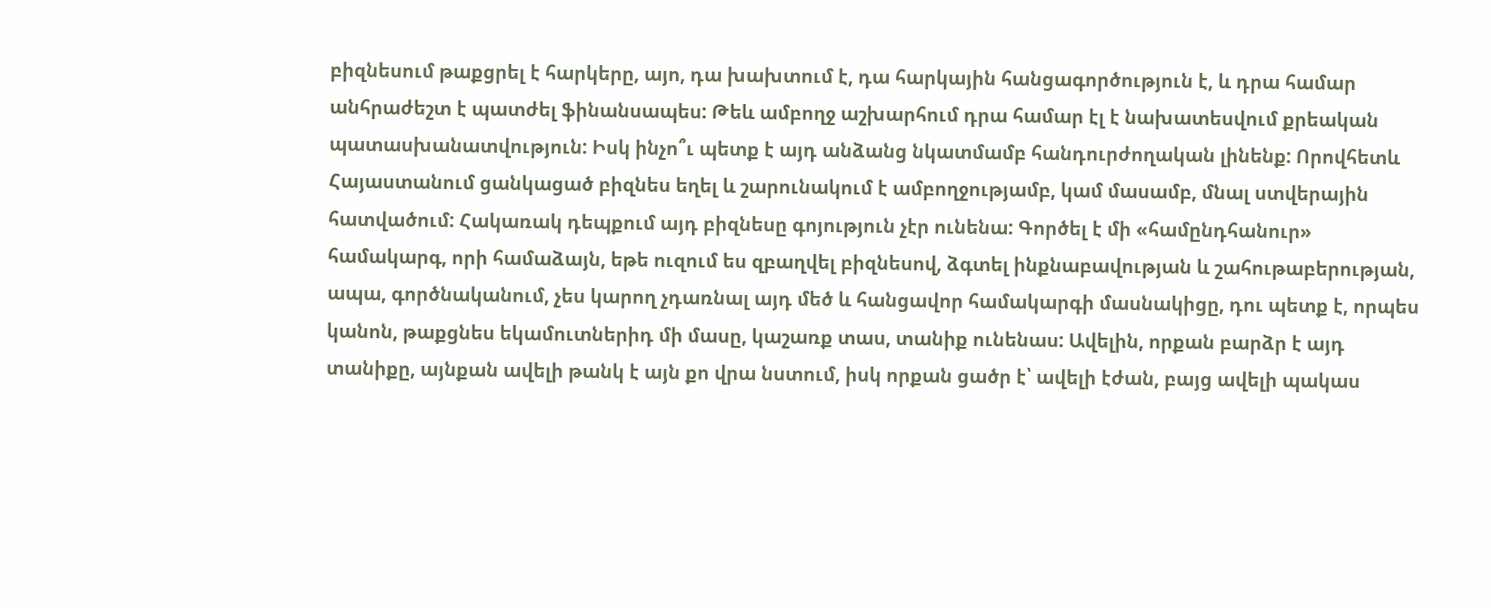բիզնեսում թաքցրել է հարկերը, այո, դա խախտում է, դա հարկային հանցագործություն է, և դրա համար անհրաժեշտ է պատժել ֆինանսապես: Թեև ամբողջ աշխարհում դրա համար էլ է նախատեսվում քրեական պատասխանատվություն: Իսկ ինչո՞ւ պետք է այդ անձանց նկատմամբ հանդուրժողական լինենք: Որովհետև Հայաստանում ցանկացած բիզնես եղել և շարունակում է ամբողջությամբ, կամ մասամբ, մնալ ստվերային հատվածում: Հակառակ դեպքում այդ բիզնեսը գոյություն չէր ունենա: Գործել է մի «համընդհանուր» համակարգ, որի համաձայն, եթե ուզում ես զբաղվել բիզնեսով, ձգտել ինքնաբավության և շահութաբերության, ապա, գործնականում, չես կարող չդառնալ այդ մեծ և հանցավոր համակարգի մասնակիցը, դու պետք է, որպես կանոն, թաքցնես եկամուտներիդ մի մասը, կաշառք տաս, տանիք ունենաս: Ավելին, որքան բարձր է այդ տանիքը, այնքան ավելի թանկ է այն քո վրա նստում, իսկ որքան ցածր է՝ ավելի էժան, բայց ավելի պակաս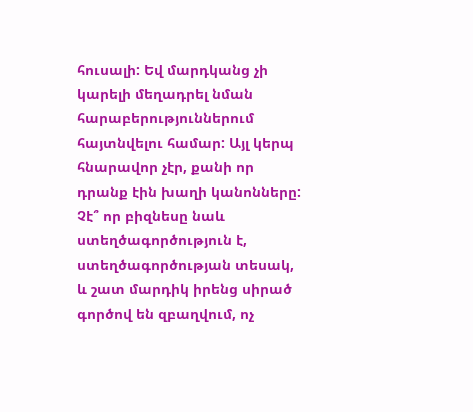հուսալի: Եվ մարդկանց չի կարելի մեղադրել նման հարաբերություններում հայտնվելու համար: Այլ կերպ հնարավոր չէր, քանի որ դրանք էին խաղի կանոնները: Չէ՞ որ բիզնեսը նաև ստեղծագործություն է, ստեղծագործության տեսակ, և շատ մարդիկ իրենց սիրած գործով են զբաղվում, ոչ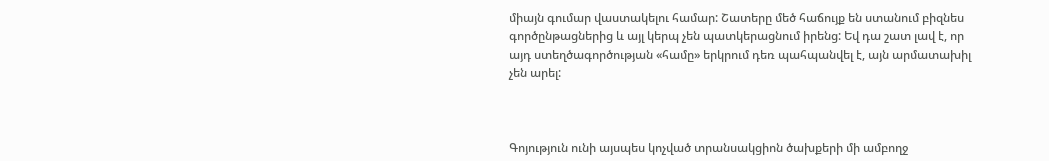միայն գումար վաստակելու համար: Շատերը մեծ հաճույք են ստանում բիզնես գործընթացներից և այլ կերպ չեն պատկերացնում իրենց: Եվ դա շատ լավ է, որ այդ ստեղծագործության «համը» երկրում դեռ պահպանվել է, այն արմատախիլ չեն արել:



Գոյություն ունի այսպես կոչված տրանսակցիոն ծախքերի մի ամբողջ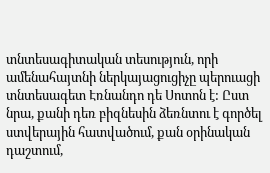տնտեսագիտական տեսություն, որի ամենահայտնի ներկայացուցիչը պերուացի տնտեսագետ Էռնանդո դե Սոտոն է: Ըստ նրա, քանի դեռ բիզնեսին ձեռնտու է գործել ստվերային հատվածում, քան օրինական դաշտում,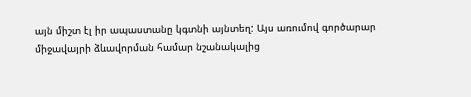այն միշտ էլ իր ապաստանը կգտնի այնտեղ: Այս առումով գործարար միջավայրի ձևավորման համար նշանակալից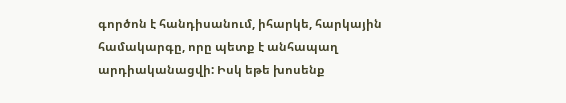գործոն է հանդիսանում, իհարկե, հարկային համակարգը, որը պետք է անհապաղ արդիականացվի: Իսկ եթե խոսենք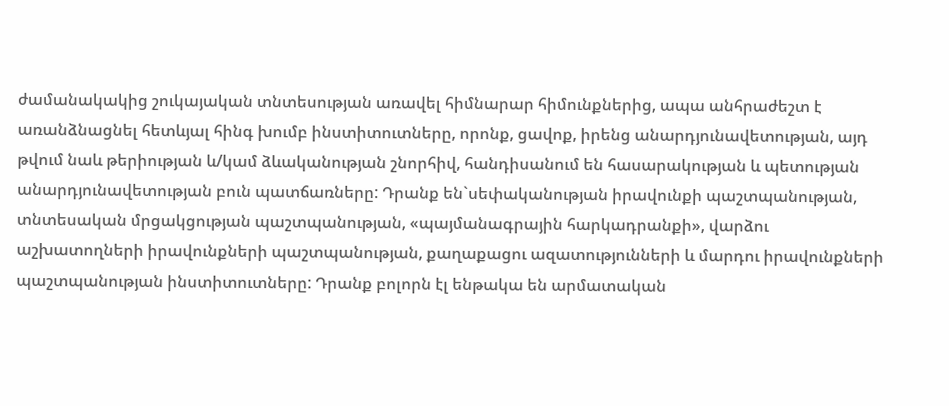ժամանակակից շուկայական տնտեսության առավել հիմնարար հիմունքներից, ապա անհրաժեշտ է առանձնացնել հետևյալ հինգ խումբ ինստիտուտները, որոնք, ցավոք, իրենց անարդյունավետության, այդ թվում նաև թերիության և/կամ ձևականության շնորհիվ, հանդիսանում են հասարակության և պետության անարդյունավետության բուն պատճառները: Դրանք են`սեփականության իրավունքի պաշտպանության, տնտեսական մրցակցության պաշտպանության, «պայմանագրային հարկադրանքի», վարձու աշխատողների իրավունքների պաշտպանության, քաղաքացու ազատությունների և մարդու իրավունքների պաշտպանության ինստիտուտները: Դրանք բոլորն էլ ենթակա են արմատական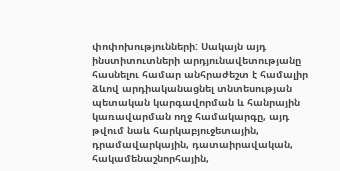փոփոխությունների: Սակայն այդ ինստիտուտների արդյունավետությանը հասնելու համար անհրաժեշտ է համալիր ձևով արդիականացնել տնտեսության պետական կարգավորման և հանրային կառավարման ողջ համակարգը, այդ թվում նաև հարկաբյուջետային, դրամավարկային, դատաիրավական, հակամենաշնորհային,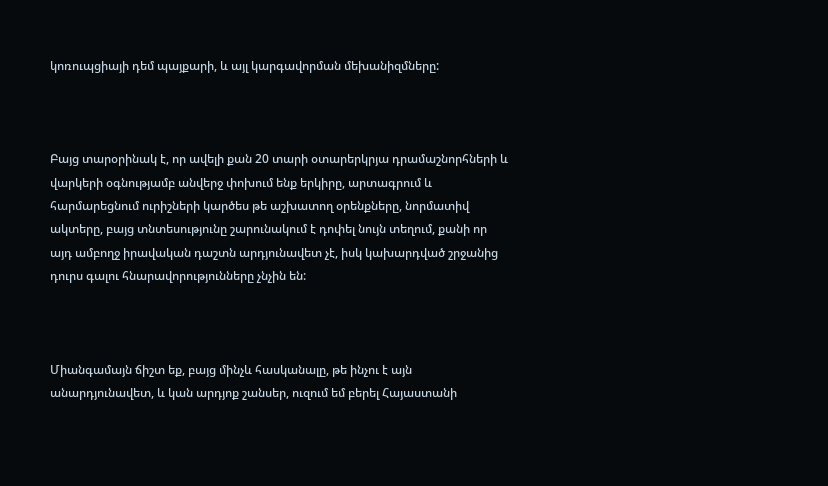կոռուպցիայի դեմ պայքարի, և այլ կարգավորման մեխանիզմները:



Բայց տարօրինակ է, որ ավելի քան 20 տարի օտարերկրյա դրամաշնորհների և վարկերի օգնությամբ անվերջ փոխում ենք երկիրը, արտագրում և հարմարեցնում ուրիշների կարծես թե աշխատող օրենքները, նորմատիվ ակտերը, բայց տնտեսությունը շարունակում է դոփել նույն տեղում, քանի որ այդ ամբողջ իրավական դաշտն արդյունավետ չէ, իսկ կախարդված շրջանից դուրս գալու հնարավորությունները չնչին են:



Միանգամայն ճիշտ եք, բայց մինչև հասկանալը, թե ինչու է այն անարդյունավետ, և կան արդյոք շանսեր, ուզում եմ բերել Հայաստանի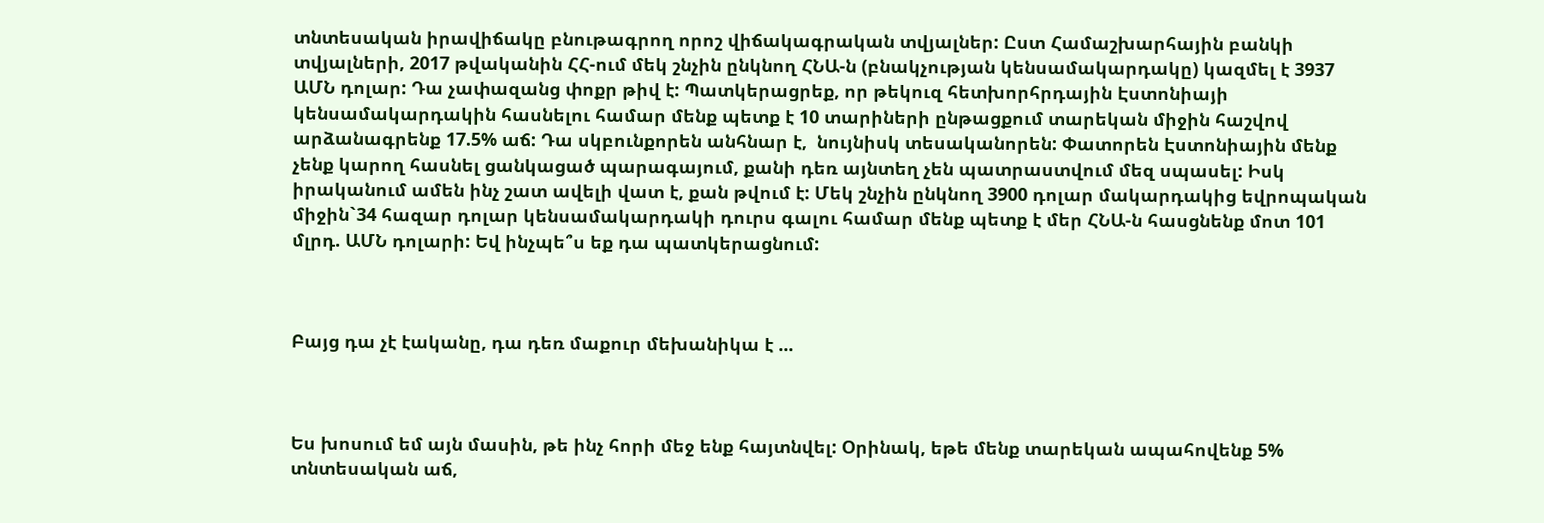տնտեսական իրավիճակը բնութագրող որոշ վիճակագրական տվյալներ: Ըստ Համաշխարհային բանկի տվյալների, 2017 թվականին ՀՀ-ում մեկ շնչին ընկնող ՀՆԱ-ն (բնակչության կենսամակարդակը) կազմել է 3937 ԱՄՆ դոլար: Դա չափազանց փոքր թիվ է: Պատկերացրեք, որ թեկուզ հետխորհրդային Էստոնիայի կենսամակարդակին հասնելու համար մենք պետք է 10 տարիների ընթացքում տարեկան միջին հաշվով արձանագրենք 17.5% աճ: Դա սկբունքորեն անհնար է,  նույնիսկ տեսականորեն: Փատորեն Էստոնիային մենք չենք կարող հասնել ցանկացած պարագայում, քանի դեռ այնտեղ չեն պատրաստվում մեզ սպասել: Իսկ իրականում ամեն ինչ շատ ավելի վատ է, քան թվում է: Մեկ շնչին ընկնող 3900 դոլար մակարդակից եվրոպական միջին`34 հազար դոլար կենսամակարդակի դուրս գալու համար մենք պետք է մեր ՀՆԱ-ն հասցնենք մոտ 101 մլրդ. ԱՄՆ դոլարի: Եվ ինչպե՞ս եք դա պատկերացնում:



Բայց դա չէ էականը, դա դեռ մաքուր մեխանիկա է ...



Ես խոսում եմ այն մասին, թե ինչ հորի մեջ ենք հայտնվել: Օրինակ, եթե մենք տարեկան ապահովենք 5% տնտեսական աճ,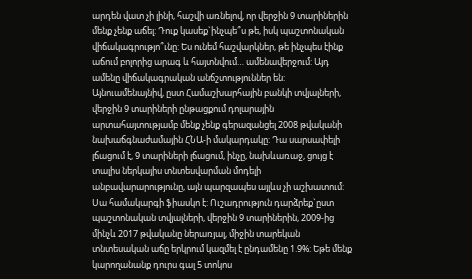արդեն վատ չի լինի, հաշվի առնելով, որ վերջին 9 տարիներին մենք չենք աճել: Դուք կասեք`ինչպե՞ս թե, իսկ պաշտոնական վիճակագրությո՞ւնը: Ես ունեմ հաշվարկներ, թե ինչպես էինք աճում բոլորից արագ և հայտնվում… ամենավերջում: Այդ ամենը վիճակագրական անճշտություններ են: Այնուամենայնիվ, ըստ Համաշխարհային բանկի տվյալների, վերջին 9 տարիների ընթացքում դոլարային արտահայտությամբ մենք չենք գերազանցել 2008 թվականի նախաճգնաժամային ՀՆԱ-ի մակարդակը: Դա սարսափելի լճացում է, 9 տարիների լճացում, ինչը, նախևառաջ, ցույց է տալիս ներկայիս տնտեսվարման մոդելի անբավարարությունը, այն պարզապես այլևս չի աշխատում: Սա համակարգի ֆիասկո է: Ուշադրություն դարձրեք`ըստ պաշտոնական տվյալների, վերջին 9 տարիներին, 2009-ից մինչև 2017 թվականը ներառյալ, միջին տարեկան տնտեսական աճը երկրում կազմել է ընդամենը 1.9%: Եթե մենք կարողանանք դուրս գալ 5 տոկոս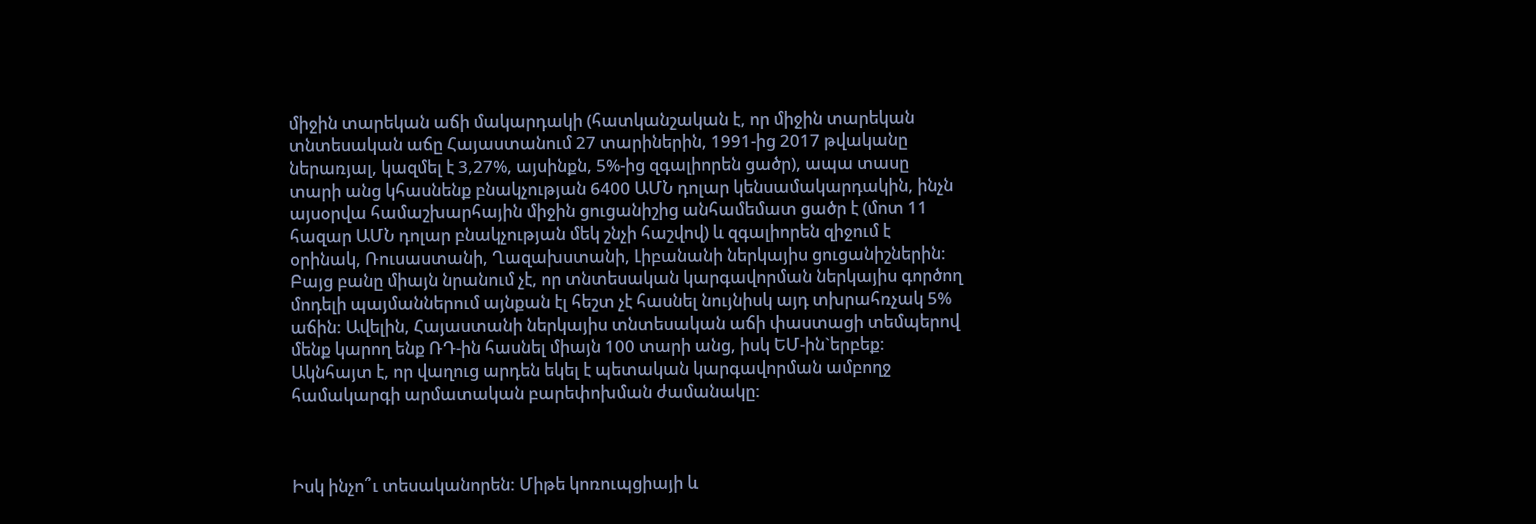միջին տարեկան աճի մակարդակի (հատկանշական է, որ միջին տարեկան տնտեսական աճը Հայաստանում 27 տարիներին, 1991-ից 2017 թվականը ներառյալ, կազմել է 3,27%, այսինքն, 5%-ից զգալիորեն ցածր), ապա տասը տարի անց կհասնենք բնակչության 6400 ԱՄՆ դոլար կենսամակարդակին, ինչն այսօրվա համաշխարհային միջին ցուցանիշից անհամեմատ ցածր է (մոտ 11 հազար ԱՄՆ դոլար բնակչության մեկ շնչի հաշվով) և զգալիորեն զիջում է օրինակ, Ռուսաստանի, Ղազախստանի, Լիբանանի ներկայիս ցուցանիշներին: Բայց բանը միայն նրանում չէ, որ տնտեսական կարգավորման ներկայիս գործող մոդելի պայմաններում այնքան էլ հեշտ չէ հասնել նույնիսկ այդ տխրահռչակ 5% աճին: Ավելին, Հայաստանի ներկայիս տնտեսական աճի փաստացի տեմպերով մենք կարող ենք ՌԴ-ին հասնել միայն 100 տարի անց, իսկ ԵՄ-ին`երբեք: Ակնհայտ է, որ վաղուց արդեն եկել է պետական կարգավորման ամբողջ համակարգի արմատական բարեփոխման ժամանակը:



Իսկ ինչո՞ւ տեսականորեն: Միթե կոռուպցիայի և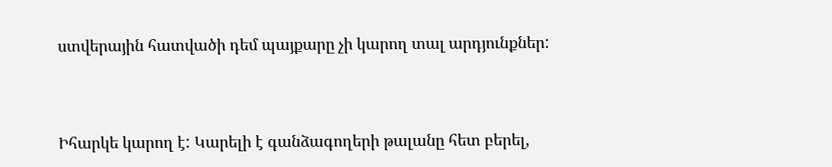ստվերային հատվածի դեմ պայքարը չի կարող տալ արդյունքներ:



Իհարկե կարող է: Կարելի է գանձագողերի թալանը հետ բերել,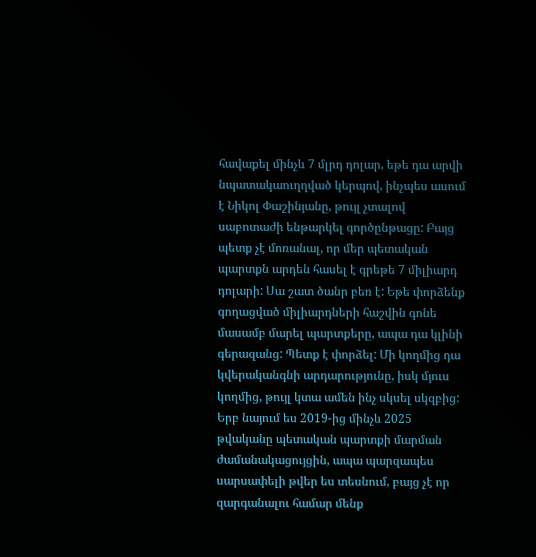հավաքել մինչև 7 մլրդ դոլար, եթե դա արվի նպատակաուղղված կերպով, ինչպես ասում է Նիկոլ Փաշինյանը, թույլ չտալով սաբոտաժի ենթարկել գործընթացը: Բայց պետք չէ մոռանալ, որ մեր պետական պարտքն արդեն հասել է գրեթե 7 միլիարդ դոլարի: Սա շատ ծանր բեռ է: Եթե փորձենք գողացված միլիարդների հաշվին գոնե մասամբ մարել պարտքերը, ապա դա կլինի գերազանց: Պետք է փորձել: Մի կողմից դա կվերականգնի արդարությունը, իսկ մյուս կողմից, թույլ կտա ամեն ինչ սկսել սկզբից: Երբ նայում ես 2019-ից մինչև 2025 թվականը պետական պարտքի մարման ժամանակացույցին, ապա պարզապես սարսափելի թվեր ես տեսնում, բայց չէ որ զարգանալու համար մենք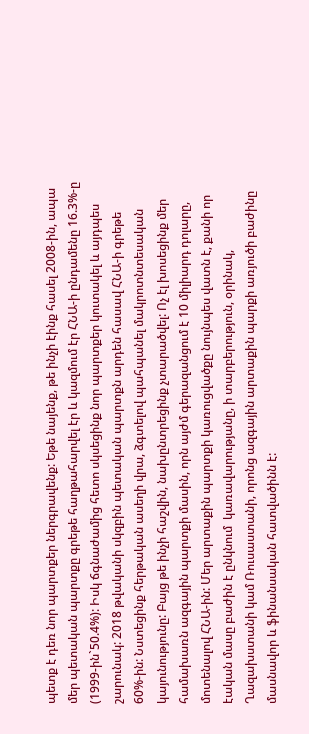պետք է դեռ նոր պարտքեր ներգրավենք: Եթե նայենք, թե ինչի էինք հասել 2008-ին, ապա մեր պետական պարտքը գրեթե հաղթահարվել էր և կազմում էր ՀՆԱ-ի ընդամենը 16.3%-ը (1999-ին`50.4%): Իսկ ճգնաժամից հետո սկսեցինք նոր պարտքեր կուտակել և այդպես շարունակ: 2018 թվականի սկզբին պետական պարտքն արդեն հասավ ՀՆԱ-ի գրեթե 60%-ին: Նստեցինք հերթական ասեղի վրա, ձգտելով պահպանել մակրոտնտեսական կայունությունը: Բայց թե ինչի հաշվին, նախընտրեցինք չտարածվել: Ոչ էլ խոսեցինք մեր համախառն ազգային պարտքի մասին, որն այժմ գերազանցում է 10 միլիարդ դոլարը, մոտենալով ՀՆԱ-ին: Մեր արտաքին պարտքի կառուցվածքը նույնպես վատն է, քանի որ էական մասը բաժին է ընկնում  կառավարությանը, ի տարբերություն, օրինակ, Ղազախստանի կամ Ռուսաստանի, որոնց ազգային արտաքին պարքի առյուծի բաժինը մասնավոր և ֆինանսական հատվածինն է: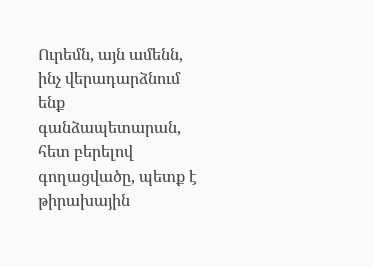Ուրեմն, այն ամենն, ինչ վերադարձնում ենք գանձապետարան, հետ բերելով  գողացվածը, պետք է թիրախային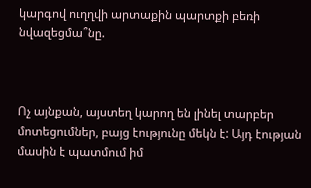կարգով ուղղվի արտաքին պարտքի բեռի նվազեցմա՞նը.



Ոչ այնքան, այստեղ կարող են լինել տարբեր մոտեցումներ, բայց էությունը մեկն է: Այդ էության մասին է պատմում իմ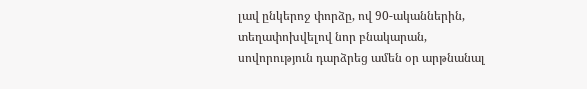լավ ընկերոջ փորձը, ով 90-ականներին, տեղափոխվելով նոր բնակարան, սովորություն դարձրեց ամեն օր արթնանալ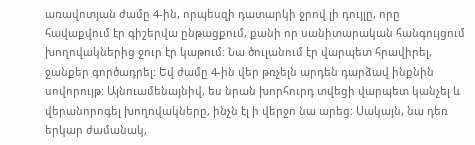առավոտյան ժամը 4-ին, որպեսզի դատարկի ջրով լի դույլը, որը հավաքվում էր գիշերվա ընթացքում, քանի որ սանիտարական հանգույցում խողովակներից ջուր էր կաթում: Նա ծուլանում էր վարպետ հրավիրել, ջանքեր գործադրել: Եվ ժամը 4-ին վեր թռչելն արդեն դարձավ ինքնին սովորույթ: Այնուամենայնիվ, ես նրան խորհուրդ տվեցի վարպետ կանչել և վերանորոգել խողովակները, ինչն էլ ի վերջո նա արեց: Սակայն, նա դեռ երկար ժամանակ,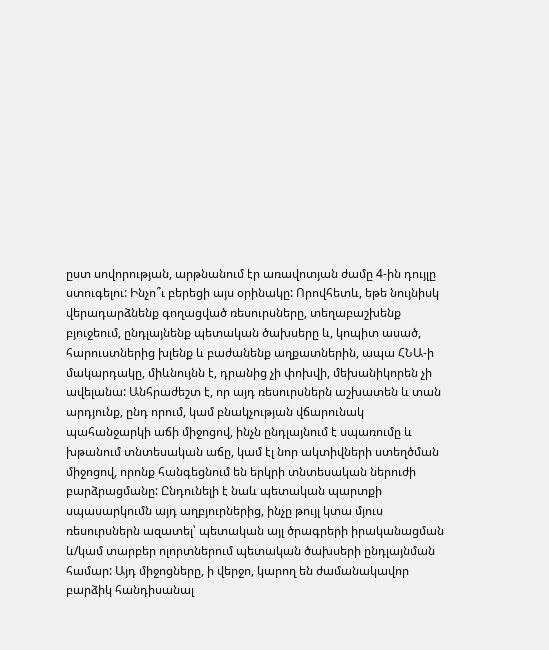ըստ սովորության, արթնանում էր առավոտյան ժամը 4-ին դույլը ստուգելու: Ինչո՞ւ բերեցի այս օրինակը: Որովհետև, եթե նույնիսկ վերադարձնենք գողացված ռեսուրսները, տեղաբաշխենք բյուջեում, ընդլայնենք պետական ծախսերը և, կոպիտ ասած, հարուստներից խլենք և բաժանենք աղքատներին, ապա ՀՆԱ-ի մակարդակը, միևնույնն է, դրանից չի փոխվի, մեխանիկորեն չի ավելանա: Անհրաժեշտ է, որ այդ ռեսուրսներն աշխատեն և տան արդյունք, ընդ որում, կամ բնակչության վճարունակ պահանջարկի աճի միջոցով, ինչն ընդլայնում է սպառումը և խթանում տնտեսական աճը, կամ էլ նոր ակտիվների ստեղծման միջոցով, որոնք հանգեցնում են երկրի տնտեսական ներուժի բարձրացմանը: Ընդունելի է նաև պետական պարտքի սպասարկումն այդ աղբյուրներից, ինչը թույլ կտա մյուս ռեսուրսներն ազատել՝ պետական այլ ծրագրերի իրականացման և/կամ տարբեր ոլորտներում պետական ծախսերի ընդլայնման համար: Այդ միջոցները, ի վերջո, կարող են ժամանակավոր բարձիկ հանդիսանալ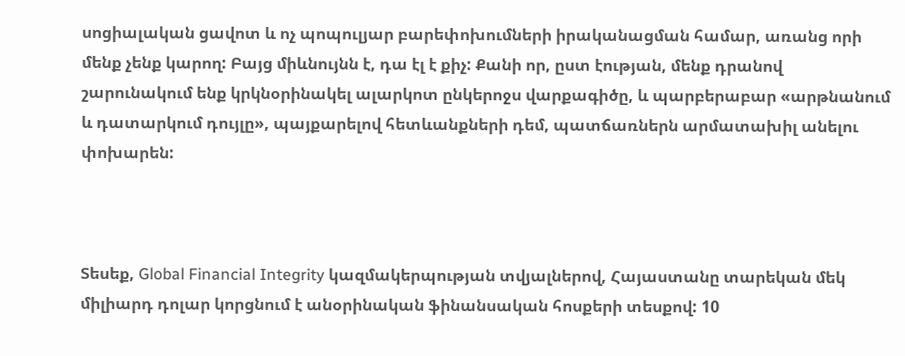սոցիալական ցավոտ և ոչ պոպուլյար բարեփոխումների իրականացման համար, առանց որի մենք չենք կարող: Բայց միևնույնն է, դա էլ է քիչ: Քանի որ, ըստ էության, մենք դրանով շարունակում ենք կրկնօրինակել ալարկոտ ընկերոջս վարքագիծը, և պարբերաբար «արթնանում և դատարկում դույլը», պայքարելով հետևանքների դեմ, պատճառներն արմատախիլ անելու փոխարեն:



Տեսեք, Global Financial Integrity կազմակերպության տվյալներով, Հայաստանը տարեկան մեկ միլիարդ դոլար կորցնում է անօրինական ֆինանսական հոսքերի տեսքով: 10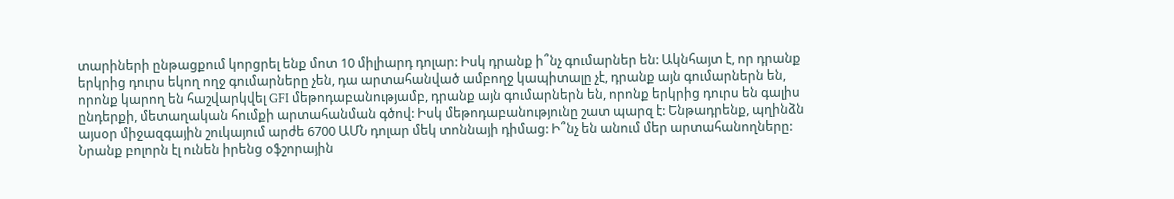տարիների ընթացքում կորցրել ենք մոտ 10 միլիարդ դոլար: Իսկ դրանք ի՞նչ գումարներ են: Ակնհայտ է, որ դրանք երկրից դուրս եկող ողջ գումարները չեն, դա արտահանված ամբողջ կապիտալը չէ, դրանք այն գումարներն են, որոնք կարող են հաշվարկվել GFI մեթոդաբանությամբ, դրանք այն գումարներն են, որոնք երկրից դուրս են գալիս ընդերքի, մետաղական հումքի արտահանման գծով: Իսկ մեթոդաբանությունը շատ պարզ է: Ենթադրենք, պղինձն այսօր միջազգային շուկայում արժե 6700 ԱՄՆ դոլար մեկ տոննայի դիմաց: Ի՞նչ են անում մեր արտահանողները: Նրանք բոլորն էլ ունեն իրենց օֆշորային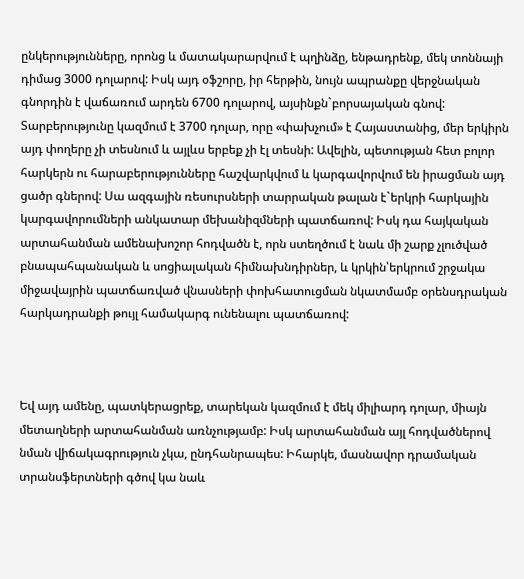ընկերությունները, որոնց և մատակարարվում է պղինձը, ենթադրենք, մեկ տոննայի դիմաց 3000 դոլարով: Իսկ այդ օֆշորը, իր հերթին, նույն ապրանքը վերջնական գնորդին է վաճառում արդեն 6700 դոլարով, այսինքն`բորսայական գնով: Տարբերությունը կազմում է 3700 դոլար, որը «փախչում» է Հայաստանից, մեր երկիրն այդ փողերը չի տեսնում և այլևս երբեք չի էլ տեսնի: Ավելին, պետության հետ բոլոր հարկերն ու հարաբերությունները հաշվարկվում և կարգավորվում են իրացման այդ ցածր գներով: Սա ազգային ռեսուրսների տարրական թալան է`երկրի հարկային կարգավորումների անկատար մեխանիզմների պատճառով: Իսկ դա հայկական արտահանման ամենախոշոր հոդվածն է, որն ստեղծում է նաև մի շարք չլուծված բնապահպանական և սոցիալական հիմնախնդիրներ, և կրկին՝երկրում շրջակա միջավայրին պատճառված վնասների փոխհատուցման նկատմամբ օրենսդրական հարկադրանքի թույլ համակարգ ունենալու պատճառով:



Եվ այդ ամենը, պատկերացրեք, տարեկան կազմում է մեկ միլիարդ դոլար, միայն մետաղների արտահանման առնչությամբ: Իսկ արտահանման այլ հոդվածներով նման վիճակագրություն չկա, ընդհանրապես: Իհարկե, մասնավոր դրամական տրանսֆերտների գծով կա նաև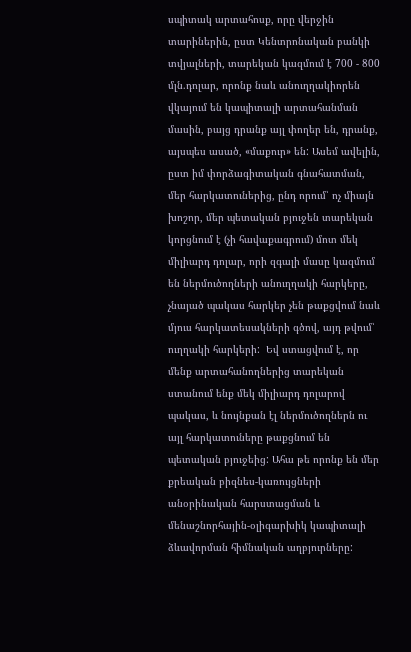սպիտակ արտահոսք, որը վերջին տարիներին, ըստ Կենտրոնական բանկի տվյալների, տարեկան կազմում է 700 - 800 մլն.դոլար, որոնք նաև անուղղակիորեն վկայում են կապիտալի արտահանման մասին, բայց դրանք այլ փողեր են, դրանք, այսպես ասած, «մաքուր» են: Ասեմ ավելին, ըստ իմ փորձագիտական գնահատման, մեր հարկատուներից, ընդ որում՝ ոչ միայն խոշոր, մեր պետական բյուջեն տարեկան կորցնում է (չի հավաքագրում) մոտ մեկ միլիարդ դոլար, որի զգալի մասը կազմում են ներմուծողների անուղղակի հարկերը, չնայած պակաս հարկեր չեն թաքցվում նաև մյուս հարկատեսակների գծով, այդ թվում՝ ուղղակի հարկերի:  Եվ ստացվում է, որ մենք արտահանողներից տարեկան ստանում ենք մեկ միլիարդ դոլարով պակաս, և նույնքան էլ ներմուծողներն ու այլ հարկատուները թաքցնում են պետական բյուջեից: Ահա թե որոնք են մեր քրեական բիզնես-կառույցների անօրինական հարստացման և մենաշնորհային-օլիգարխիկ կապիտալի ձևավորման հիմնական աղբյուրները: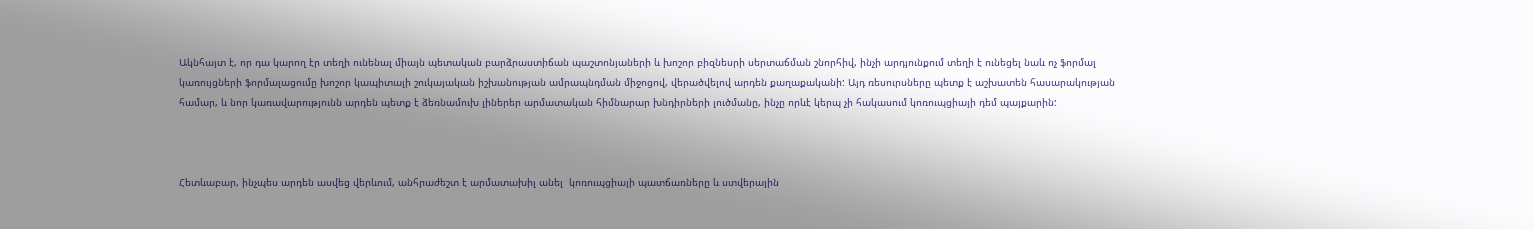Ակնհայտ է, որ դա կարող էր տեղի ունենալ միայն պետական բարձրաստիճան պաշտոնյաների և խոշոր բիզնեսրի սերտաճման շնորհիվ, ինչի արդյունքում տեղի է ունեցել նաև ոչ ֆորմալ կառույցների ֆորմալացումը խոշոր կապիտալի շուկայական իշխանության ամրապնդման միջոցով, վերածվելով արդեն քաղաքականի: Այդ ռեսուրսները պետք է աշխատեն հասարակության համար, և նոր կառավարությունն արդեն պետք է ձեռնամուխ լիներեր արմատական հիմնարար խնդիրների լուծմանը, ինչը որևէ կերպ չի հակասում կոռուպցիայի դեմ պայքարին:



Հետևաբար, ինչպես արդեն ասվեց վերևում, անհրաժեշտ է արմատախիլ անել  կոռուպցիայի պատճառները և ստվերային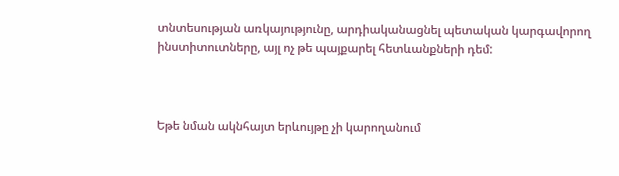տնտեսության առկայությունը, արդիականացնել պետական կարգավորող ինստիտուտները, այլ ոչ թե պայքարել հետևանքների դեմ:



Եթե նման ակնհայտ երևույթը չի կարողանում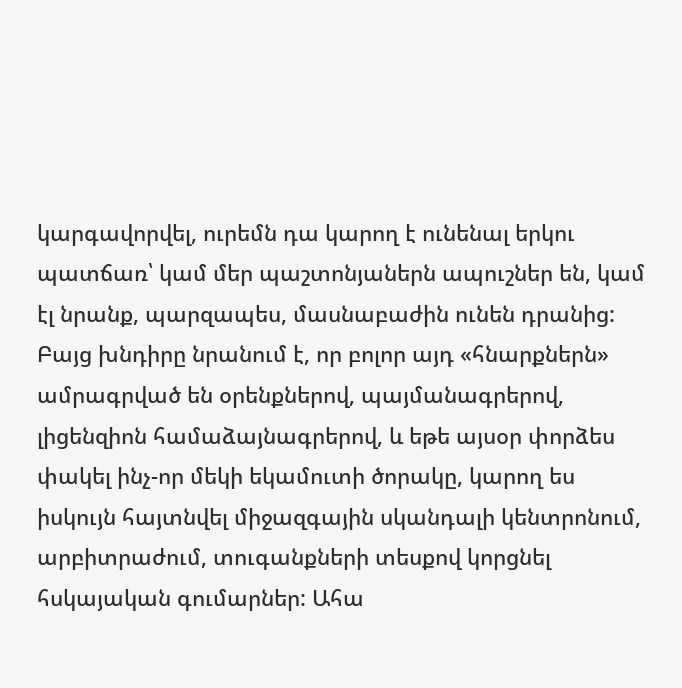կարգավորվել, ուրեմն դա կարող է ունենալ երկու պատճառ՝ կամ մեր պաշտոնյաներն ապուշներ են, կամ էլ նրանք, պարզապես, մասնաբաժին ունեն դրանից: Բայց խնդիրը նրանում է, որ բոլոր այդ «հնարքներն» ամրագրված են օրենքներով, պայմանագրերով, լիցենզիոն համաձայնագրերով, և եթե այսօր փորձես փակել ինչ-որ մեկի եկամուտի ծորակը, կարող ես իսկույն հայտնվել միջազգային սկանդալի կենտրոնում, արբիտրաժում, տուգանքների տեսքով կորցնել հսկայական գումարներ: Ահա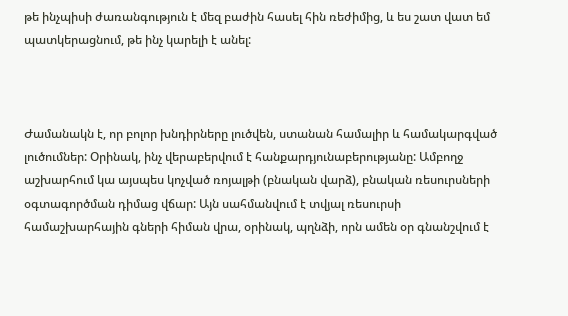թե ինչպիսի ժառանգություն է մեզ բաժին հասել հին ռեժիմից, և ես շատ վատ եմ պատկերացնում, թե ինչ կարելի է անել:



Ժամանակն է, որ բոլոր խնդիրները լուծվեն, ստանան համալիր և համակարգված լուծումներ: Օրինակ, ինչ վերաբերվում է հանքարդյունաբերությանը: Ամբողջ աշխարհում կա այսպես կոչված ռոյալթի (բնական վարձ), բնական ռեսուրսների օգտագործման դիմաց վճար: Այն սահմանվում է տվյալ ռեսուրսի համաշխարհային գների հիման վրա, օրինակ, պղնձի, որն ամեն օր գնանշվում է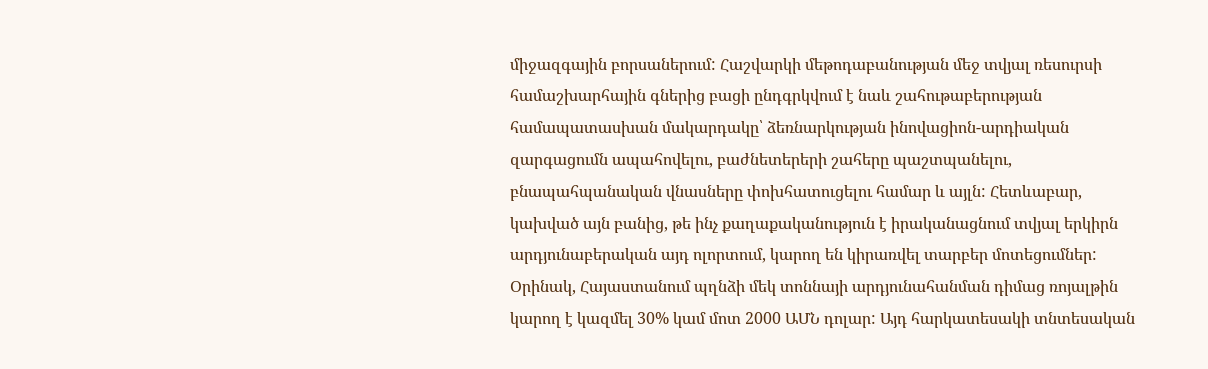միջազգային բորսաներում: Հաշվարկի մեթոդաբանության մեջ տվյալ ռեսուրսի համաշխարհային գներից բացի ընդգրկվում է նաև շահութաբերության համապատասխան մակարդակը՝ ձեռնարկության ինովացիոն-արդիական զարգացումն ապահովելու, բաժնետերերի շահերը պաշտպանելու, բնապահպանական վնասները փոխհատուցելու համար և այլն: Հետևաբար, կախված այն բանից, թե ինչ քաղաքականություն է իրականացնում տվյալ երկիրն արդյունաբերական այդ ոլորտում, կարող են կիրառվել տարբեր մոտեցումներ: Օրինակ, Հայաստանում պղնձի մեկ տոննայի արդյունահանման դիմաց ռոյալթին կարող է կազմել 30% կամ մոտ 2000 ԱՄՆ դոլար: Այդ հարկատեսակի տնտեսական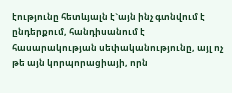էությունը հետևյալն է`այն ինչ գտնվում է ընդերքում, հանդիսանում է հասարակության սեփականությունը, այլ ոչ թե այն կորպորացիայի, որն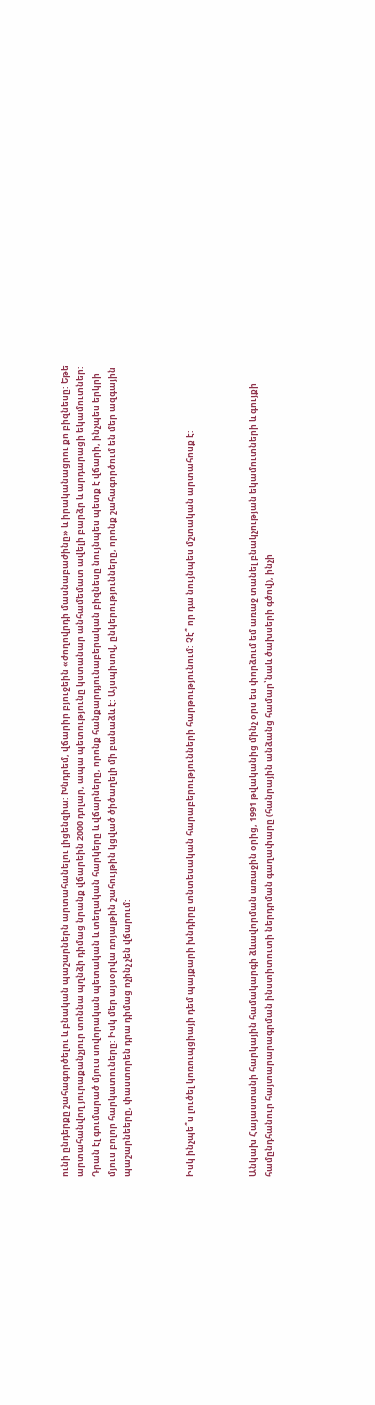ունի ընդերքը շահագործելու և բնական պաշարներն արտահանելու լիցենզիա: Խնդրեմ, վճարիր բյուջեին «ժողովրդի մասնաբաժինը» և իրականացրու քո բիզնեսը: Եթե արտահանվող յուրաքանչյուր տոննա պղնձի դիմաց նրանք վճարեին 2000 դոլար, ապա պետությունը կստանար անհամեմատ ավելի բարձր և արդարացի եկամուտներ: Դրան էլ գումարած մյուս սովորական պետական և տեղական հարկերը և վճարները, որոնք հանքարդյունաբերական բիզնեսը նույնպես պետք է վճարի, ինչպես երկրի մյուս բոլոր հարկատուները: Իսկ մեր այսօրվա ռոյալթին շահույթին կցված ծիծաղելի մի բանաձև է: Այսպիսով, ընկերությունները, որոնք շահագործում են մեր ազգային պաշարնեերը, փաստորեն դրա դիմաց ոչինչ չեն վճարում:



Իսկ ինչպե՞ս լուծել կոռուպցիայի դեմ պայքարի խնդիրը տնտեսական հարաբերությունների հարթությունում: Չէ՞ որ դա նույնպես մշտական արտահոսք է:



Անկախ Հայաստանի հարկային համակարգի ձևավորման առաջին օրից, 1991 թվականից մինչ օրս ես փորձում եմ առաջ տանել բնակչության եկամուտների և գույքի համընդհանուր հայտարարագրման ինստիտուտի ներդրման գաղափարը (հանրային անձանց համար՝նաև ծախսերի գծով), ինչի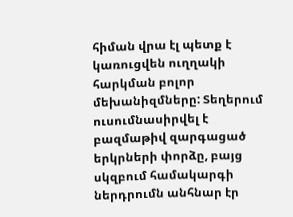հիման վրա էլ պետք է կառուցվեն ուղղակի հարկման բոլոր մեխանիզմները: Տեղերում ուսումնասիրվել է բազմաթիվ զարգացած երկրների փորձը, բայց սկզբում համակարգի ներդրումն անհնար էր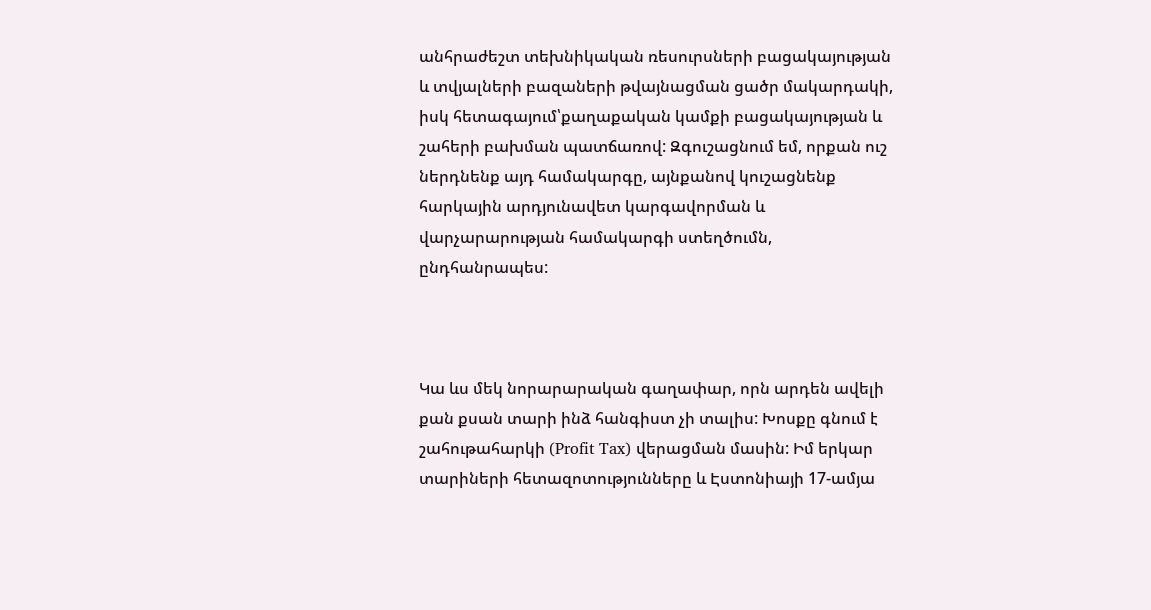անհրաժեշտ տեխնիկական ռեսուրսների բացակայության և տվյալների բազաների թվայնացման ցածր մակարդակի, իսկ հետագայում՝քաղաքական կամքի բացակայության և շահերի բախման պատճառով: Զգուշացնում եմ, որքան ուշ ներդնենք այդ համակարգը, այնքանով կուշացնենք հարկային արդյունավետ կարգավորման և վարչարարության համակարգի ստեղծումն, ընդհանրապես:



Կա ևս մեկ նորարարական գաղափար, որն արդեն ավելի քան քսան տարի ինձ հանգիստ չի տալիս: Խոսքը գնում է շահութահարկի (Profit Tax) վերացման մասին: Իմ երկար տարիների հետազոտությունները և Էստոնիայի 17-ամյա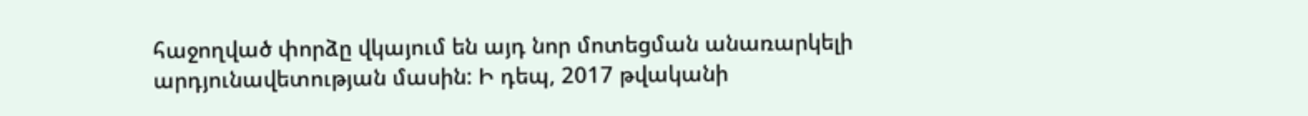հաջողված փորձը վկայում են այդ նոր մոտեցման անառարկելի արդյունավետության մասին: Ի դեպ, 2017 թվականի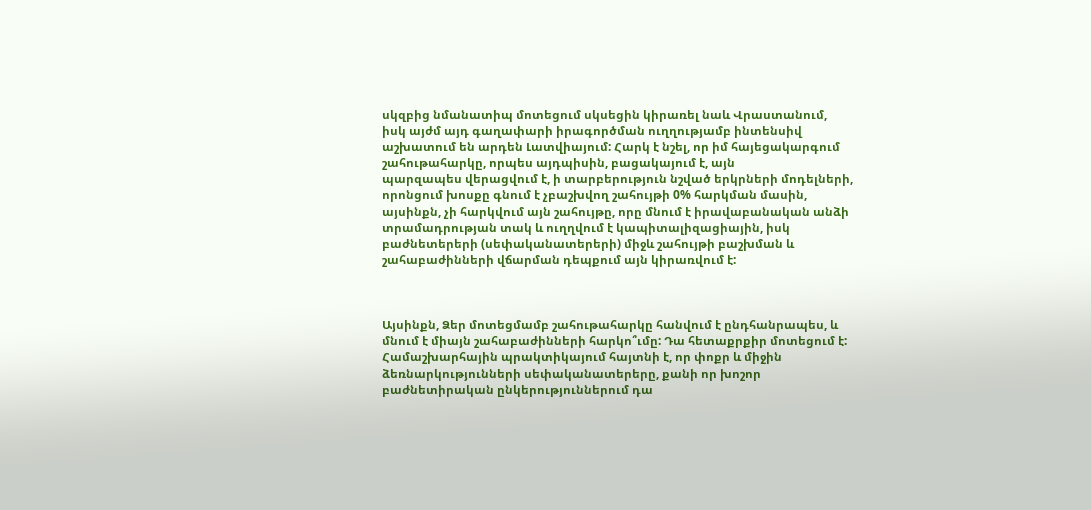սկզբից նմանատիպ մոտեցում սկսեցին կիրառել նաև Վրաստանում, իսկ այժմ այդ գաղափարի իրագործման ուղղությամբ ինտենսիվ աշխատում են արդեն Լատվիայում: Հարկ է նշել, որ իմ հայեցակարգում շահութահարկը, որպես այդպիսին, բացակայում է, այն                              պարզապես վերացվում է, ի տարբերություն նշված երկրների մոդելների, որոնցում խոսքը գնում է չբաշխվող շահույթի 0% հարկման մասին, այսինքն, չի հարկվում այն շահույթը, որը մնում է իրավաբանական անձի տրամադրության տակ և ուղղվում է կապիտալիզացիային, իսկ բաժնետերերի (սեփականատերերի) միջև շահույթի բաշխման և շահաբաժինների վճարման դեպքում այն կիրառվում է:



Այսինքն, Ձեր մոտեցմամբ շահութահարկը հանվում է ընդհանրապես, և մնում է միայն շահաբաժինների հարկո՞ւմը: Դա հետաքրքիր մոտեցում է: Համաշխարհային պրակտիկայում հայտնի է, որ փոքր և միջին ձեռնարկությունների սեփականատերերը, քանի որ խոշոր բաժնետիրական ընկերություններում դա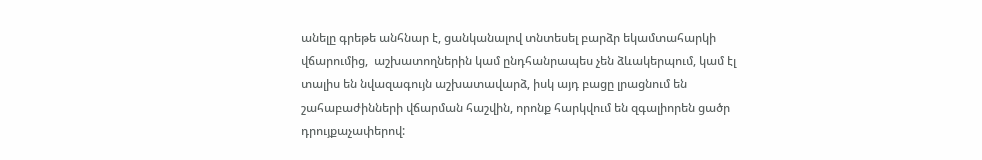անելը գրեթե անհնար է, ցանկանալով տնտեսել բարձր եկամտահարկի վճարումից,  աշխատողներին կամ ընդհանրապես չեն ձևակերպում, կամ էլ տալիս են նվազագույն աշխատավարձ, իսկ այդ բացը լրացնում են շահաբաժինների վճարման հաշվին, որոնք հարկվում են զգալիորեն ցածր դրույքաչափերով: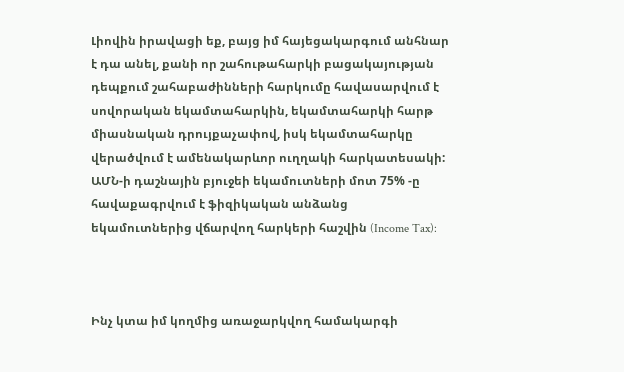Լիովին իրավացի եք, բայց իմ հայեցակարգում անհնար է դա անել, քանի որ շահութահարկի բացակայության դեպքում շահաբաժինների հարկումը հավասարվում է սովորական եկամտահարկին, եկամտահարկի հարթ միասնական դրույքաչափով, իսկ եկամտահարկը վերածվում է ամենակարևոր ուղղակի հարկատեսակի: ԱՄՆ-ի դաշնային բյուջեի եկամուտների մոտ 75% -ը հավաքագրվում է ֆիզիկական անձանց եկամուտներից վճարվող հարկերի հաշվին (Income Tax):



Ինչ կտա իմ կողմից առաջարկվող համակարգի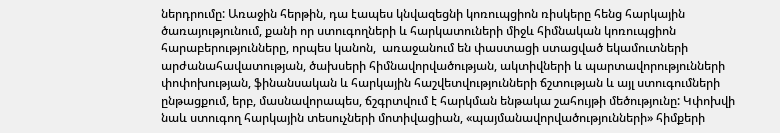ներդրումը: Առաջին հերթին, դա էապես կնվազեցնի կոռուպցիոն ռիսկերը հենց հարկային ծառայությունում, քանի որ ստուգողների և հարկատուների միջև հիմնական կոռուպցիոն հարաբերությունները, որպես կանոն,  առաջանում են փաստացի ստացված եկամուտների արժանահավատության, ծախսերի հիմնավորվածության, ակտիվների և պարտավորությունների փոփոխության, ֆինանսական և հարկային հաշվետվությունների ճշտության և այլ ստուգումների ընթացքում, երբ, մասնավորապես, ճշգրտվում է հարկման ենթակա շահույթի մեծությունը: Կփոխվի նաև ստուգող հարկային տեսուչների մոտիվացիան, «պայմանավորվածությունների» հիմքերի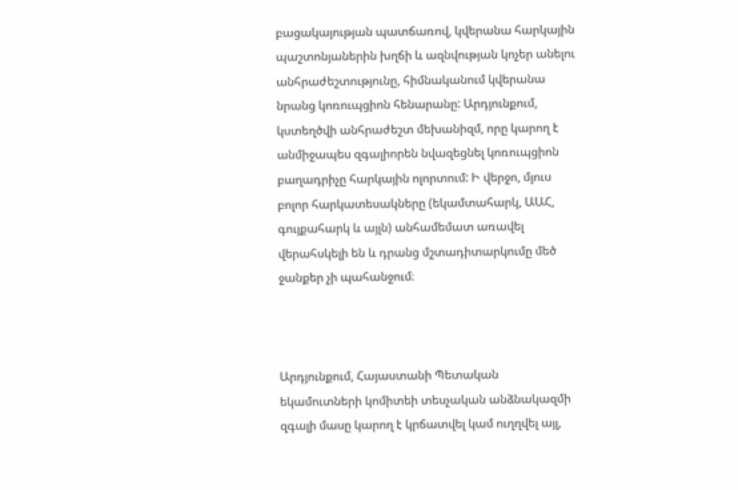բացակայության պատճառով, կվերանա հարկային պաշտոնյաներին խղճի և ազնվության կոչեր անելու անհրաժեշտությունը, հիմնականում կվերանա նրանց կոռուպցիոն հենարանը: Արդյունքում, կստեղծվի անհրաժեշտ մեխանիզմ, որը կարող է անմիջապես զգալիորեն նվազեցնել կոռուպցիոն բաղադրիչը հարկային ոլորտում: Ի վերջո, մյուս բոլոր հարկատեսակները (եկամտահարկ, ԱԱՀ, գույքահարկ և այլն) անհամեմատ առավել վերահսկելի են և դրանց մշտադիտարկումը մեծ ջանքեր չի պահանջում։



Արդյունքում, Հայաստանի Պետական եկամուտների կոմիտեի տեսչական անձնակազմի զգալի մասը կարող է կրճատվել կամ ուղղվել այլ,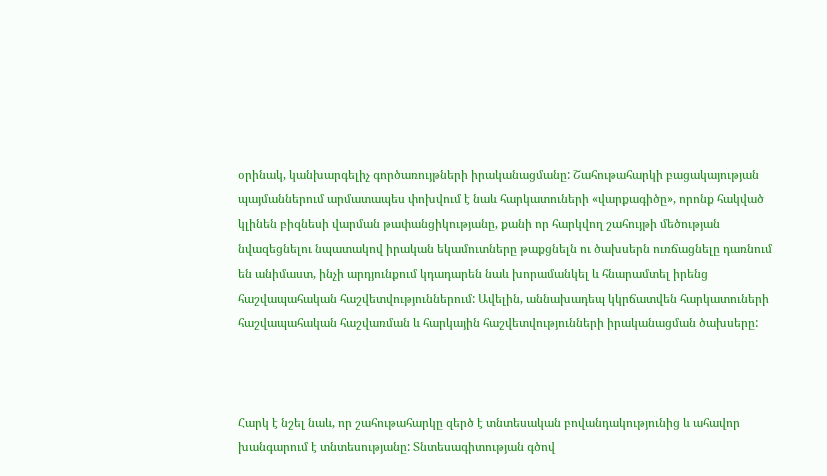օրինակ, կանխարգելիչ գործառույթների իրականացմանը: Շահութահարկի բացակայության պայմաններում արմատապես փոխվում է նաև հարկատուների «վարքագիծը», որոնք հակված կլինեն բիզնեսի վարման թափանցիկությանը, քանի որ հարկվող շահույթի մեծության նվազեցնելու նպատակով իրական եկամուտները թաքցնելն ու ծախսերն ուռճացնելը դառնում են անիմաստ, ինչի արդյունքում կդադարեն նաև խորամանկել և հնարամտել իրենց հաշվապահական հաշվետվություններում: Ավելին, աննախադեպ կկրճատվեն հարկատուների հաշվապահական հաշվառման և հարկային հաշվետվությունների իրականացման ծախսերը:



Հարկ է նշել նաև, որ շահութահարկը զերծ է տնտեսական բովանդակությունից և ահավոր խանգարում է տնտեսությանը: Տնտեսագիտության գծով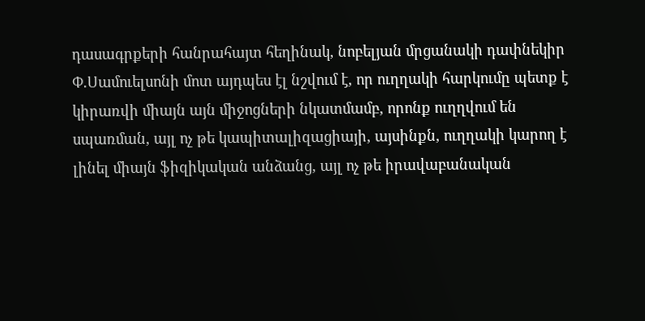դասագրքերի հանրահայտ հեղինակ, նոբելյան մրցանակի դափնեկիր Փ.Սամուելսոնի մոտ այդպես էլ նշվում է, որ ուղղակի հարկումը պետք է կիրառվի միայն այն միջոցների նկատմամբ, որոնք ուղղվում են սպառման, այլ ոչ թե կապիտալիզացիայի, այսինքն, ուղղակի կարող է լինել միայն ֆիզիկական անձանց, այլ ոչ թե իրավաբանական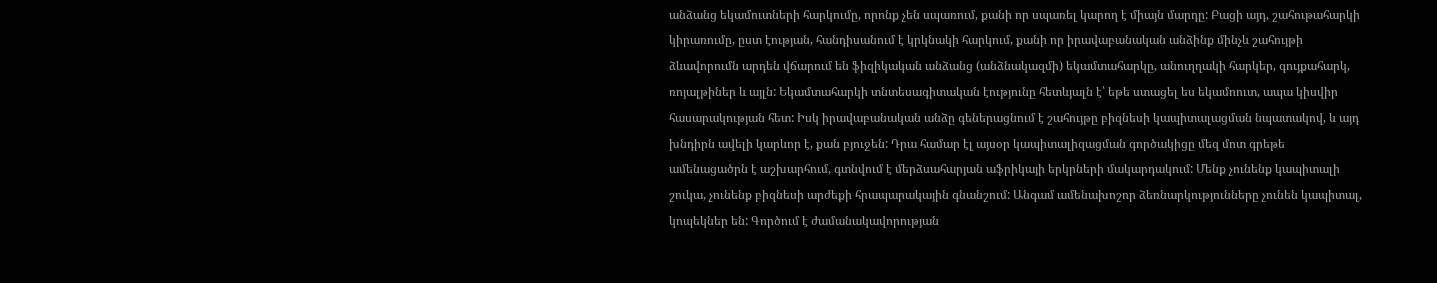անձանց եկամուտների հարկումը, որոնք չեն սպառում, քանի որ սպառել կարող է միայն մարդը: Բացի այդ, շահութահարկի կիրառումը, ըստ էության, հանդիսանում է կրկնակի հարկում, քանի որ իրավաբանական անձինք մինչև շահույթի ձևավորումն արդեն վճարում են ֆիզիկական անձանց (անձնակազմի) եկամտահարկը, անուղղակի հարկեր, գույքահարկ, ռոյալթիներ և այլն: Եկամտահարկի տնտեսագիտական էությունը հետևյալն է՝ եթե ստացել ես եկամոուտ, ապա կիսվիր հասարակության հետ: Իսկ իրավաբանական անձը գեներացնում է շահույթը բիզնեսի կապիտալացման նպատակով, և այդ խնդիրն ավելի կարևոր է, քան բյուջեն: Դրա համար էլ այսօր կապիտալիզացման գործակիցը մեզ մոտ գրեթե ամենացածրն է աշխարհում, գտնվում է մերձսահարյան աֆրիկայի երկրների մակարդակում: Մենք չունենք կապիտալի շուկա, չունենք բիզնեսի արժեքի հրապարակային գնանշում: Անգամ ամենախոշոր ձեռնարկությունները չունեն կապիտալ, կոպեկներ են: Գործում է ժամանակավորության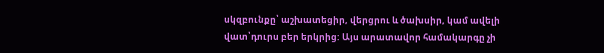սկզբունքը՝ աշխատեցիր, վերցրու և ծախսիր, կամ ավելի վատ՝դուրս բեր երկրից: Այս արատավոր համակարգը չի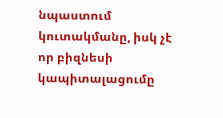նպաստում կուտակմանը, իսկ չէ որ բիզնեսի կապիտալացումը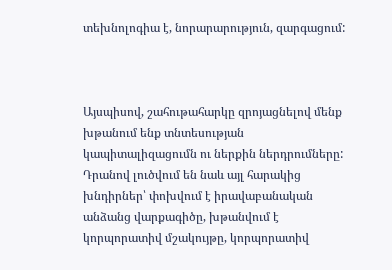տեխնոլոգիա է, նորարարություն, զարգացում:



Այսպիսով, շահութահարկը զրոյացնելով մենք խթանում ենք տնտեսության կապիտալիզացումն ու ներքին ներդրումները: Դրանով լուծվում են նաև այլ հարակից խնդիրներ՝ փոխվում է իրավաբանական անձանց վարքագիծը, խթանվում է կորպորատիվ մշակույթը, կորպորատիվ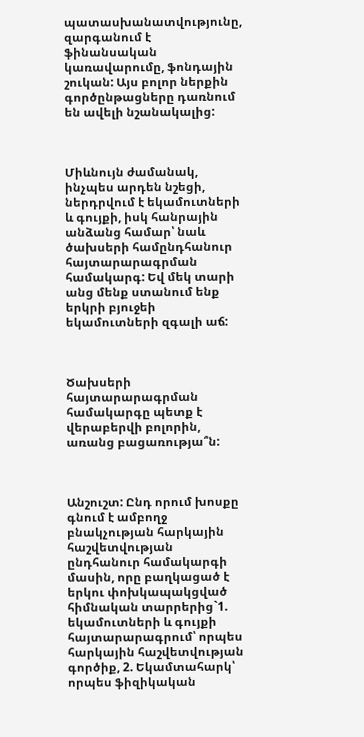պատասխանատվությունը, զարգանում է ֆինանսական կառավարումը, ֆոնդային շուկան: Այս բոլոր ներքին գործընթացները դառնում են ավելի նշանակալից:



Միևնույն ժամանակ, ինչպես արդեն նշեցի, ներդրվում է եկամուտների և գույքի, իսկ հանրային անձանց համար՝ նաև ծախսերի համընդհանուր հայտարարագրման համակարգ: Եվ մեկ տարի անց մենք ստանում ենք երկրի բյուջեի եկամուտների զգալի աճ:



Ծախսերի հայտարարագրման համակարգը պետք է վերաբերվի բոլորին, առանց բացառությա՞ն:



Անշուշտ: Ընդ որում խոսքը գնում է ամբողջ բնակչության հարկային հաշվետվության ընդհանուր համակարգի մասին, որը բաղկացած է երկու փոխկապակցված հիմնական տարրերից`1. եկամուտների և գույքի հայտարարագրում՝ որպես հարկային հաշվետվության գործիք, 2. Եկամտահարկ՝ որպես ֆիզիկական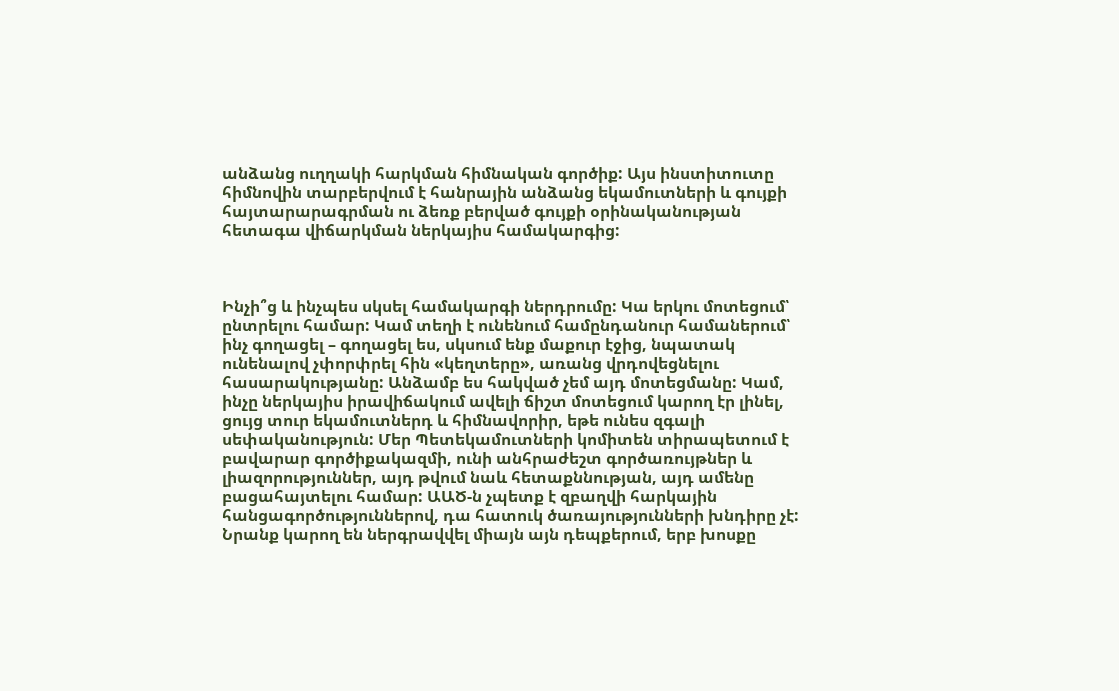անձանց ուղղակի հարկման հիմնական գործիք: Այս ինստիտուտը հիմնովին տարբերվում է հանրային անձանց եկամուտների և գույքի հայտարարագրման ու ձեռք բերված գույքի օրինականության հետագա վիճարկման ներկայիս համակարգից:



Ինչի՞ց և ինչպես սկսել համակարգի ներդրումը: Կա երկու մոտեցում՝ ընտրելու համար: Կամ տեղի է ունենում համընդանուր համաներում՝ ինչ գողացել – գողացել ես, սկսում ենք մաքուր էջից, նպատակ ունենալով չփորփրել հին «կեղտերը», առանց վրդովեցնելու հասարակությանը: Անձամբ ես հակված չեմ այդ մոտեցմանը: Կամ, ինչը ներկայիս իրավիճակում ավելի ճիշտ մոտեցում կարող էր լինել, ցույց տուր եկամուտներդ և հիմնավորիր, եթե ունես զգալի սեփականություն: Մեր Պետեկամուտների կոմիտեն տիրապետում է բավարար գործիքակազմի, ունի անհրաժեշտ գործառույթներ և լիազորություններ, այդ թվում նաև հետաքննության, այդ ամենը բացահայտելու համար: ԱԱԾ-ն չպետք է զբաղվի հարկային հանցագործություններով, դա հատուկ ծառայությունների խնդիրը չէ: Նրանք կարող են ներգրավվել միայն այն դեպքերում, երբ խոսքը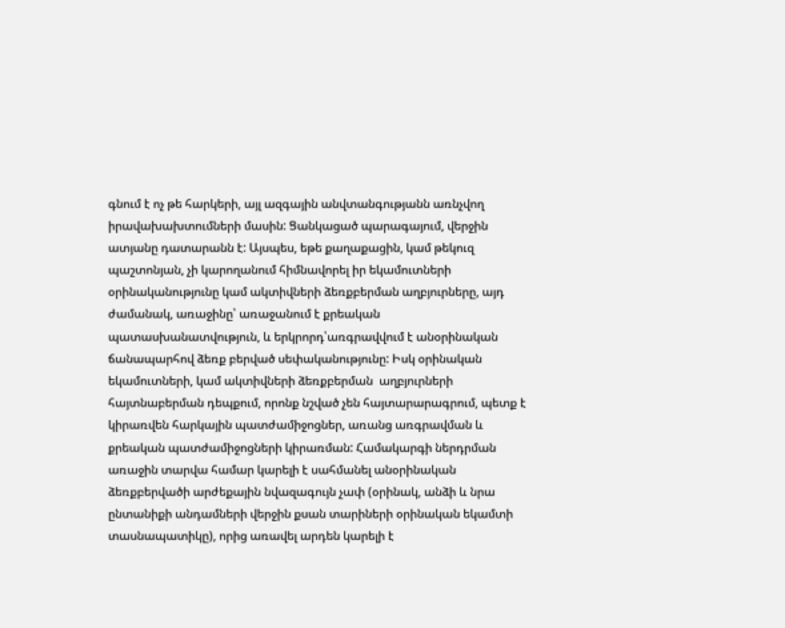գնում է ոչ թե հարկերի, այլ ազգային անվտանգությանն առնչվող իրավախախտումների մասին: Ցանկացած պարագայում, վերջին ատյանը դատարանն է: Այսպես, եթե քաղաքացին, կամ թեկուզ պաշտոնյան, չի կարողանում հիմնավորել իր եկամուտների օրինականությունը կամ ակտիվների ձեռքբերման աղբյուրները, այդ ժամանակ, առաջինը՝ առաջանում է քրեական պատասխանատվություն, և երկրորդ՝առգրավվում է անօրինական ճանապարհով ձեռք բերված սեփականությունը: Իսկ օրինական եկամուտների, կամ ակտիվների ձեռքբերման  աղբյուրների հայտնաբերման դեպքում, որոնք նշված չեն հայտարարագրում, պետք է կիրառվեն հարկային պատժամիջոցներ, առանց առգրավման և քրեական պատժամիջոցների կիրառման: Համակարգի ներդրման առաջին տարվա համար կարելի է սահմանել անօրինական ձեռքբերվածի արժեքային նվազագույն չափ (օրինակ, անձի և նրա ընտանիքի անդամների վերջին քսան տարիների օրինական եկամտի տասնապատիկը), որից առավել արդեն կարելի է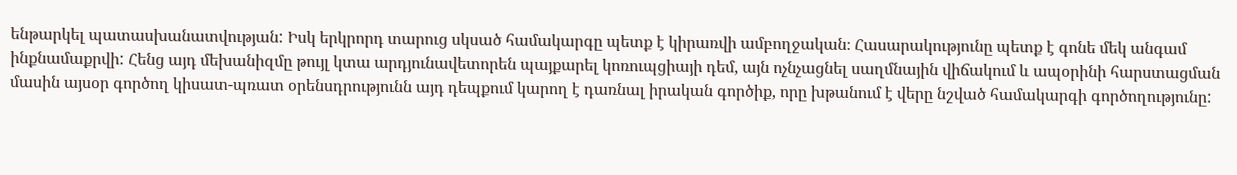ենթարկել պատասխանատվության: Իսկ երկրորդ տարուց սկսած համակարգը պետք է կիրառվի ամբողջական։ Հասարակությունը պետք է գոնե մեկ անգամ ինքնամաքրվի: Հենց այդ մեխանիզմը թույլ կտա արդյունավետորեն պայքարել կոռուպցիայի դեմ, այն ոչնչացնել սաղմնային վիճակում և ապօրինի հարստացման մասին այսօր գործող կիսատ-պռատ օրենսդրությունն այդ դեպքում կարող է դառնալ իրական գործիք, որը խթանում է վերը նշված համակարգի գործողությունը: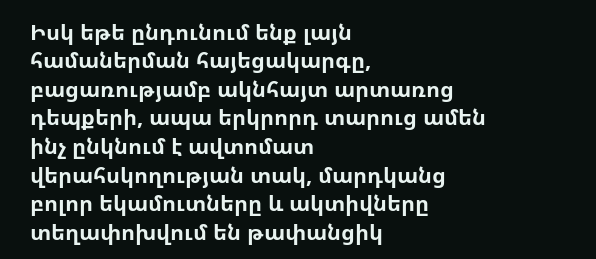Իսկ եթե ընդունում ենք լայն համաներման հայեցակարգը, բացառությամբ ակնհայտ արտառոց դեպքերի, ապա երկրորդ տարուց ամեն ինչ ընկնում է ավտոմատ վերահսկողության տակ, մարդկանց բոլոր եկամուտները և ակտիվները տեղափոխվում են թափանցիկ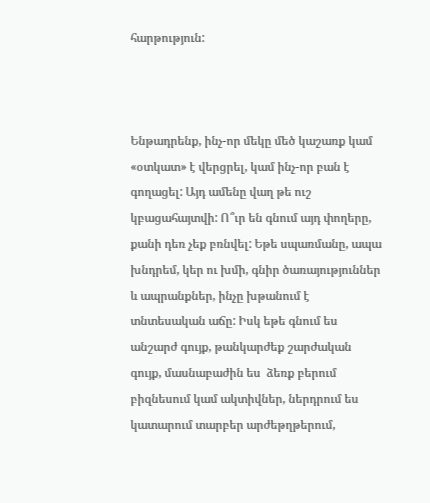հարթություն:



Ենթադրենք, ինչ-որ մեկը մեծ կաշառք կամ «օտկատ» է վերցրել, կամ ինչ-որ բան է գողացել: Այդ ամենը վաղ թե ուշ կբացահայտվի: Ո՞ւր են գնում այդ փողերը, քանի դեռ չեք բռնվել: Եթե սպառմանը, ապա խնդրեմ, կեր ու խմի, գնիր ծառայություններ և ապրանքներ, ինչը խթանում է տնտեսական աճը: Իսկ եթե գնում ես անշարժ գույք, թանկարժեք շարժական գույք, մասնաբաժին ես  ձեռք բերում բիզնեսում կամ ակտիվներ, ներդրում ես կատարում տարբեր արժեթղթերում,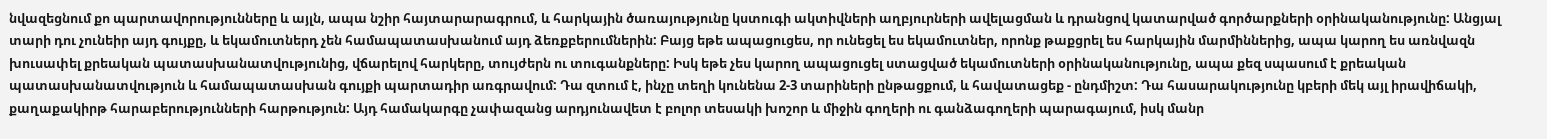նվազեցնում քո պարտավորությունները և այլն, ապա նշիր հայտարարագրում, և հարկային ծառայությունը կստուգի ակտիվների աղբյուրների ավելացման և դրանցով կատարված գործարքների օրինականությունը: Անցյալ տարի դու չունեիր այդ գույքը, և եկամուտներդ չեն համապատասխանում այդ ձեռքբերումներին: Բայց եթե ապացուցես, որ ունեցել ես եկամուտներ, որոնք թաքցրել ես հարկային մարմիններից, ապա կարող ես առնվազն խուսափել քրեական պատասխանատվությունից, վճարելով հարկերը, տույժերն ու տուգանքները: Իսկ եթե չես կարող ապացուցել ստացված եկամուտների օրինականությունը, ապա քեզ սպասում է քրեական պատասխանատվություն և համապատասխան գույքի պարտադիր առգրավում: Դա զտում է, ինչը տեղի կունենա 2-3 տարիների ընթացքում, և հավատացեք - ընդմիշտ: Դա հասարակությունը կբերի մեկ այլ իրավիճակի, քաղաքակիրթ հարաբերությունների հարթություն: Այդ համակարգը չափազանց արդյունավետ է բոլոր տեսակի խոշոր և միջին գողերի ու գանձագողերի պարագայում, իսկ մանր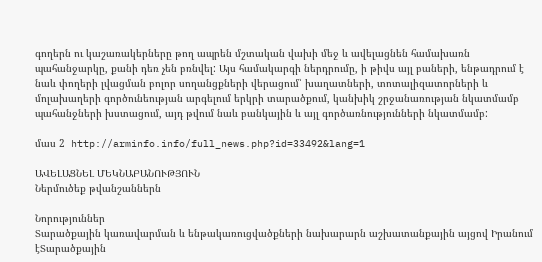գողերն ու կաշառակերները թող ապրեն մշտական վախի մեջ և ավելացնեն համախառն պահանջարկը, քանի դեռ չեն բռնվել: Այս համակարգի ներդրումը, ի թիվս այլ բաների, ենթադրում է նաև փողերի լվացման բոլոր սողանցքների վերացում՝ խաղատների, տոտալիզատորների և մոլախաղերի գործունեության արգելում երկրի տարածքում, կանխիկ շրջանառության նկատմամբ պահանջների խստացում, այդ թվում նաև բանկային և այլ գործառնությունների նկատմամբ:

մաս 2  http://arminfo.info/full_news.php?id=33492&lang=1

ԱՎԵԼԱՑՆԵԼ ՄԵԿՆԱԲԱՆՈՒԹՅՈՒՆ
Ներմուծեք թվանշաններն

Նորություններ
Տարածքային կառավարման և ենթակառուցվածքների նախարարն աշխատանքային այցով Իրանում էՏարածքային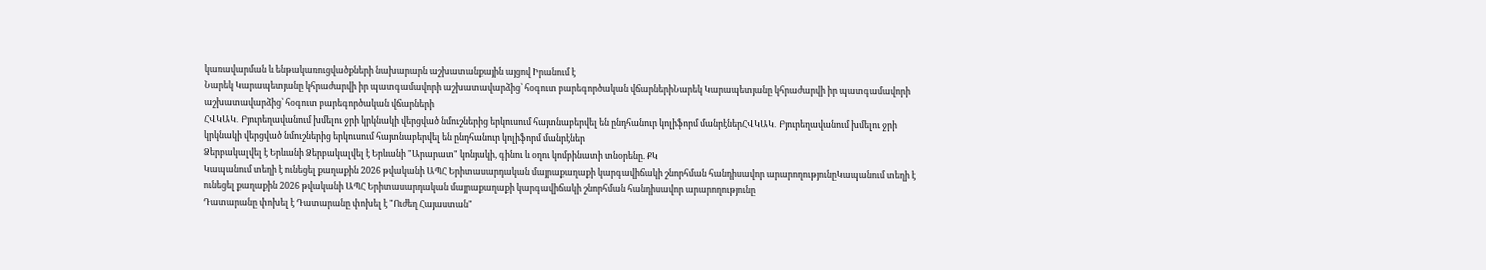կառավարման և ենթակառուցվածքների նախարարն աշխատանքային այցով Իրանում է
Նարեկ Կարապետյանը կհրաժարվի իր պատգամավորի աշխատավարձից՝ հօգուտ բարեգործական վճարներիՆարեկ Կարապետյանը կհրաժարվի իր պատգամավորի աշխատավարձից՝ հօգուտ բարեգործական վճարների
ՀՎԿԱԿ․ Բյուրեղավանում խմելու ջրի կրկնակի վերցված նմուշներից երկուսում հայտնաբերվել են ընդհանուր կոլիֆորմ մանրէներՀՎԿԱԿ․ Բյուրեղավանում խմելու ջրի կրկնակի վերցված նմուշներից երկուսում հայտնաբերվել են ընդհանուր կոլիֆորմ մանրէներ
Ձերբակալվել է Երևանի Ձերբակալվել է Երևանի "Արարատ" կոնյակի, գինու և օղու կոմբինատի տնօրենը. ՔԿ
Կապանում տեղի է ունեցել քաղաքին 2026 թվականի ԱՊՀ Երիտասարդական մայրաքաղաքի կարգավիճակի շնորհման հանդիսավոր արարողությունըԿապանում տեղի է ունեցել քաղաքին 2026 թվականի ԱՊՀ Երիտասարդական մայրաքաղաքի կարգավիճակի շնորհման հանդիսավոր արարողությունը
Դատարանը փոխել է Դատարանը փոխել է "Ուժեղ Հայաստան"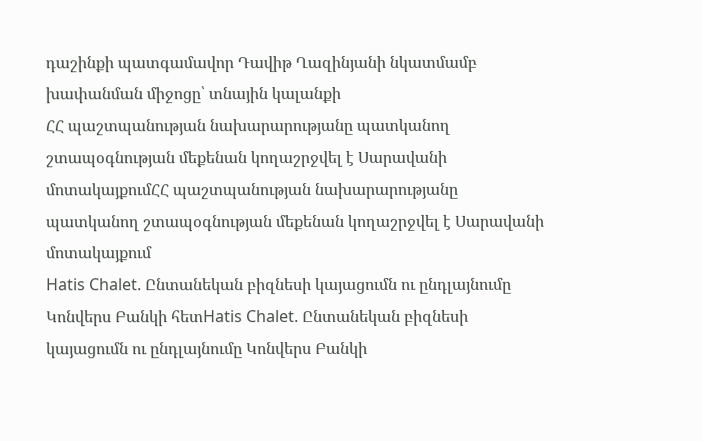դաշինքի պատգամավոր Դավիթ Ղազինյանի նկատմամբ խափանման միջոցը՝ տնային կալանքի
ՀՀ պաշտպանության նախարարությանը պատկանող շտապօգնության մեքենան կողաշրջվել է Սարավանի մոտակայքումՀՀ պաշտպանության նախարարությանը պատկանող շտապօգնության մեքենան կողաշրջվել է Սարավանի մոտակայքում
Hatis Chalet. Ընտանեկան բիզնեսի կայացումն ու ընդլայնումը Կոնվերս Բանկի հետHatis Chalet. Ընտանեկան բիզնեսի կայացումն ու ընդլայնումը Կոնվերս Բանկի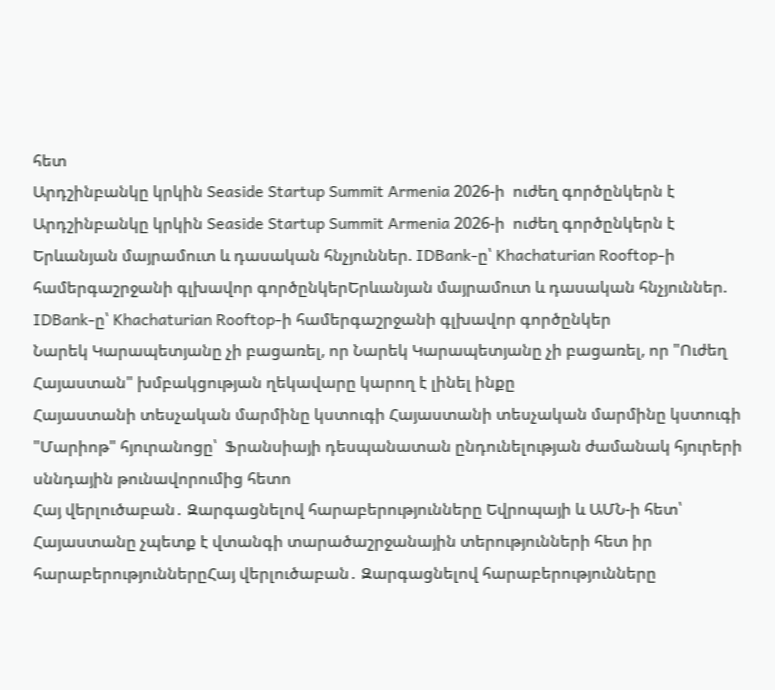հետ
Արդշինբանկը կրկին Seaside Startup Summit Armenia 2026-ի  ուժեղ գործընկերն է Արդշինբանկը կրկին Seaside Startup Summit Armenia 2026-ի  ուժեղ գործընկերն է
Երևանյան մայրամուտ և դասական հնչյուններ. IDBank-ը՝ Khachaturian Rooftop-ի համերգաշրջանի գլխավոր գործընկերԵրևանյան մայրամուտ և դասական հնչյուններ. IDBank-ը՝ Khachaturian Rooftop-ի համերգաշրջանի գլխավոր գործընկեր
Նարեկ Կարապետյանը չի բացառել, որ Նարեկ Կարապետյանը չի բացառել, որ "Ուժեղ Հայաստան" խմբակցության ղեկավարը կարող է լինել ինքը
Հայաստանի տեսչական մարմինը կստուգի Հայաստանի տեսչական մարմինը կստուգի "Մարիոթ" հյուրանոցը՝  Ֆրանսիայի դեսպանատան ընդունելության ժամանակ հյուրերի սննդային թունավորումից հետո
Հայ վերլուծաբան․ Զարգացնելով հարաբերությունները Եվրոպայի և ԱՄՆ-ի հետ՝ Հայաստանը չպետք է վտանգի տարածաշրջանային տերությունների հետ իր հարաբերություններըՀայ վերլուծաբան․ Զարգացնելով հարաբերությունները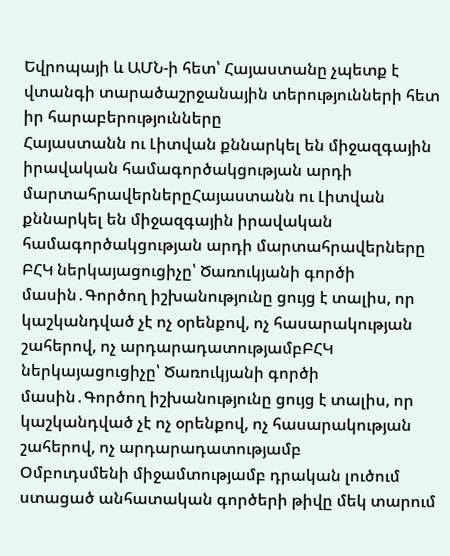Եվրոպայի և ԱՄՆ-ի հետ՝ Հայաստանը չպետք է վտանգի տարածաշրջանային տերությունների հետ իր հարաբերությունները
Հայաստանն ու Լիտվան քննարկել են միջազգային իրավական համագործակցության արդի մարտահրավերներըՀայաստանն ու Լիտվան քննարկել են միջազգային իրավական համագործակցության արդի մարտահրավերները
ԲՀԿ ներկայացուցիչը՝ Ծառուկյանի գործի մասին․Գործող իշխանությունը ցույց է տալիս, որ կաշկանդված չէ ոչ օրենքով, ոչ հասարակության շահերով, ոչ արդարադատությամբԲՀԿ ներկայացուցիչը՝ Ծառուկյանի գործի մասին․Գործող իշխանությունը ցույց է տալիս, որ կաշկանդված չէ ոչ օրենքով, ոչ հասարակության շահերով, ոչ արդարադատությամբ
Օմբուդսմենի միջամտությամբ դրական լուծում ստացած անհատական գործերի թիվը մեկ տարում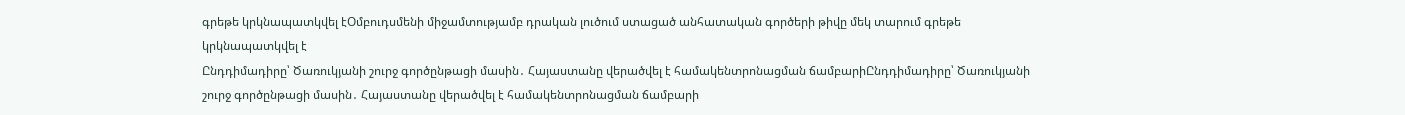գրեթե կրկնապատկվել էՕմբուդսմենի միջամտությամբ դրական լուծում ստացած անհատական գործերի թիվը մեկ տարում գրեթե կրկնապատկվել է
Ընդդիմադիրը՝ Ծառուկյանի շուրջ գործընթացի մասին․ Հայաստանը վերածվել է համակենտրոնացման ճամբարիԸնդդիմադիրը՝ Ծառուկյանի շուրջ գործընթացի մասին․ Հայաստանը վերածվել է համակենտրոնացման ճամբարի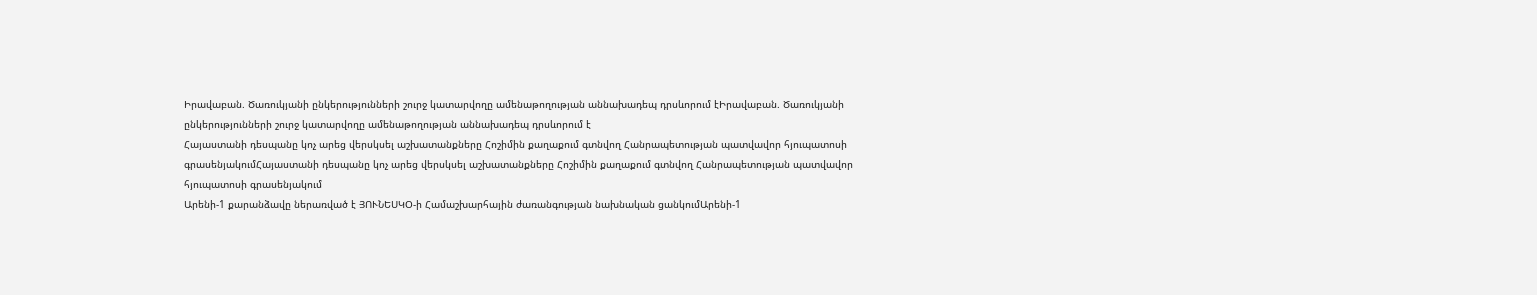Իրավաբան. Ծառուկյանի ընկերությունների շուրջ կատարվողը ամենաթողության աննախադեպ դրսևորում էԻրավաբան. Ծառուկյանի ընկերությունների շուրջ կատարվողը ամենաթողության աննախադեպ դրսևորում է
Հայաստանի դեսպանը կոչ արեց վերսկսել աշխատանքները Հոշիմին քաղաքում գտնվող Հանրապետության պատվավոր հյուպատոսի գրասենյակումՀայաստանի դեսպանը կոչ արեց վերսկսել աշխատանքները Հոշիմին քաղաքում գտնվող Հանրապետության պատվավոր հյուպատոսի գրասենյակում
Արենի-1 քարանձավը ներառված է ՅՈՒՆԵՍԿՕ-ի Համաշխարհային ժառանգության նախնական ցանկումԱրենի-1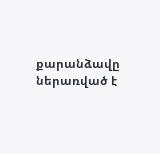քարանձավը ներառված է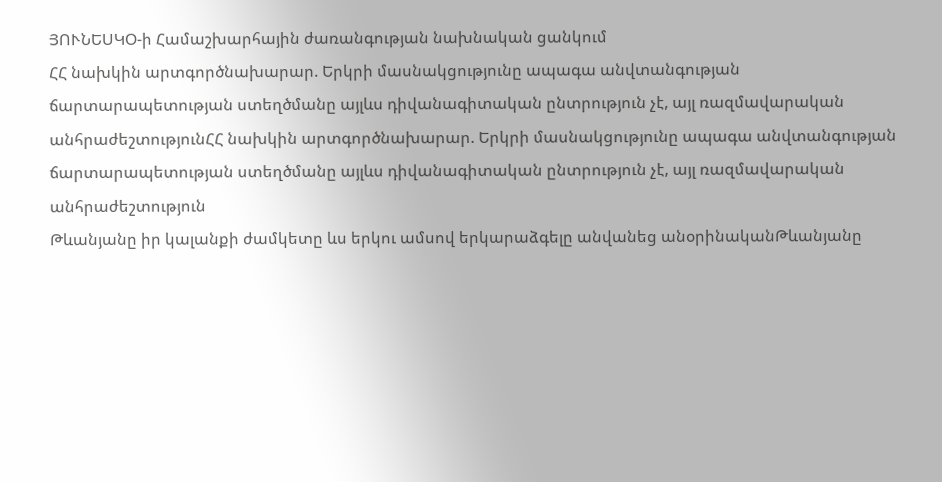ՅՈՒՆԵՍԿՕ-ի Համաշխարհային ժառանգության նախնական ցանկում
ՀՀ նախկին արտգործնախարար. Երկրի մասնակցությունը ապագա անվտանգության ճարտարապետության ստեղծմանը այլևս դիվանագիտական ընտրություն չէ, այլ ռազմավարական անհրաժեշտությունՀՀ նախկին արտգործնախարար. Երկրի մասնակցությունը ապագա անվտանգության ճարտարապետության ստեղծմանը այլևս դիվանագիտական ընտրություն չէ, այլ ռազմավարական անհրաժեշտություն
Թևանյանը իր կալանքի ժամկետը ևս երկու ամսով երկարաձգելը անվանեց անօրինականԹևանյանը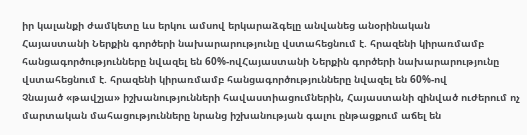իր կալանքի ժամկետը ևս երկու ամսով երկարաձգելը անվանեց անօրինական
Հայաստանի Ներքին գործերի նախարարությունը վստահեցնում է. հրազենի կիրառմամբ հանցագործությունները նվազել են 60%-ովՀայաստանի Ներքին գործերի նախարարությունը վստահեցնում է. հրազենի կիրառմամբ հանցագործությունները նվազել են 60%-ով
Չնայած «թավշյա» իշխանությունների հավաստիացումներին, Հայաստանի զինված ուժերում ոչ մարտական մահացությունները նրանց իշխանության գալու ընթացքում աճել են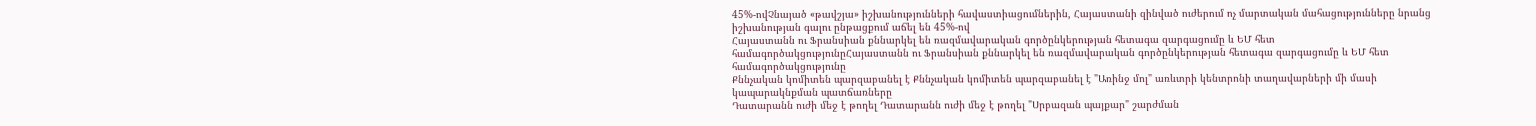45%-ովՉնայած «թավշյա» իշխանությունների հավաստիացումներին, Հայաստանի զինված ուժերում ոչ մարտական մահացությունները նրանց իշխանության գալու ընթացքում աճել են 45%-ով
Հայաստանն ու Ֆրանսիան քննարկել են ռազմավարական գործընկերության հետագա զարգացումը և ԵՄ հետ համագործակցությունըՀայաստանն ու Ֆրանսիան քննարկել են ռազմավարական գործընկերության հետագա զարգացումը և ԵՄ հետ համագործակցությունը
Քննչական կոմիտեն պարզաբանել է Քննչական կոմիտեն պարզաբանել է "Առինջ մոլ" առևտրի կենտրոնի տաղավարների մի մասի կապարակնքման պատճառները
Դատարանն ուժի մեջ է թողել Դատարանն ուժի մեջ է թողել "Սրբազան պայքար" շարժման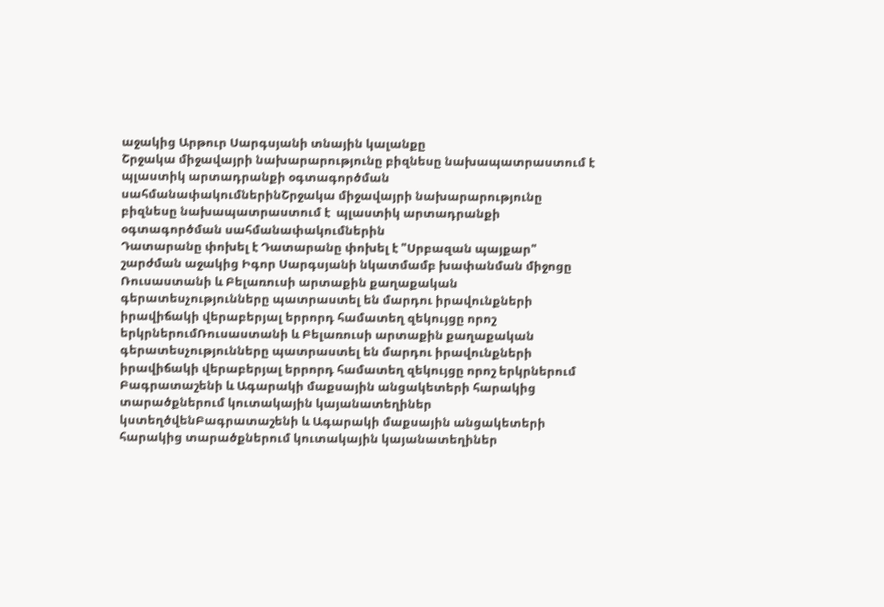աջակից Արթուր Սարգսյանի տնային կալանքը
Շրջակա միջավայրի նախարարությունը բիզնեսը նախապատրաստում է  պլաստիկ արտադրանքի օգտագործման սահմանափակումներինՇրջակա միջավայրի նախարարությունը բիզնեսը նախապատրաստում է  պլաստիկ արտադրանքի օգտագործման սահմանափակումներին
Դատարանը փոխել է Դատարանը փոխել է "Սրբազան պայքար" շարժման աջակից Իգոր Սարգսյանի նկատմամբ խափանման միջոցը
Ռուսաստանի և Բելառուսի արտաքին քաղաքական գերատեսչությունները պատրաստել են մարդու իրավունքների իրավիճակի վերաբերյալ երրորդ համատեղ զեկույցը որոշ երկրներումՌուսաստանի և Բելառուսի արտաքին քաղաքական գերատեսչությունները պատրաստել են մարդու իրավունքների իրավիճակի վերաբերյալ երրորդ համատեղ զեկույցը որոշ երկրներում
Բագրատաշենի և Ագարակի մաքսային անցակետերի հարակից տարածքներում կուտակային կայանատեղիներ կստեղծվենԲագրատաշենի և Ագարակի մաքսային անցակետերի հարակից տարածքներում կուտակային կայանատեղիներ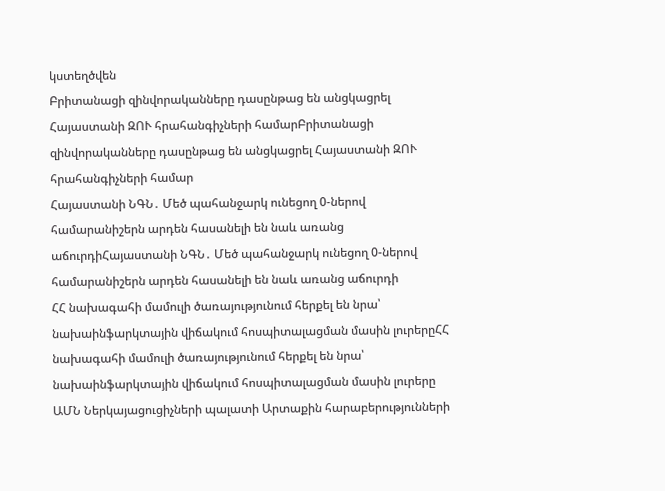կստեղծվեն
Բրիտանացի զինվորականները դասընթաց են անցկացրել Հայաստանի ԶՈՒ հրահանգիչների համարԲրիտանացի զինվորականները դասընթաց են անցկացրել Հայաստանի ԶՈՒ հրահանգիչների համար
Հայաստանի ՆԳՆ․ Մեծ պահանջարկ ունեցող 0-ներով համարանիշերն արդեն հասանելի են նաև առանց աճուրդիՀայաստանի ՆԳՆ․ Մեծ պահանջարկ ունեցող 0-ներով համարանիշերն արդեն հասանելի են նաև առանց աճուրդի
ՀՀ նախագահի մամուլի ծառայությունում հերքել են նրա՝ նախաինֆարկտային վիճակում հոսպիտալացման մասին լուրերըՀՀ նախագահի մամուլի ծառայությունում հերքել են նրա՝ նախաինֆարկտային վիճակում հոսպիտալացման մասին լուրերը
ԱՄՆ Ներկայացուցիչների պալատի Արտաքին հարաբերությունների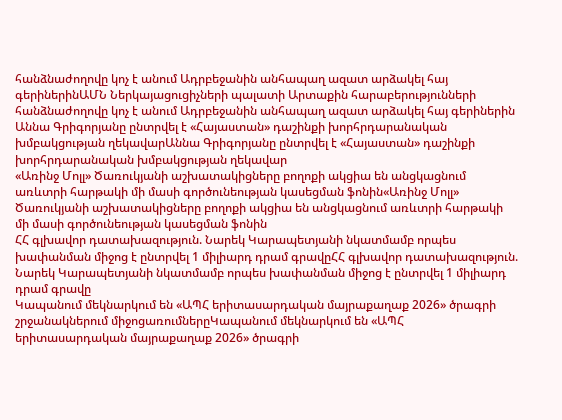հանձնաժողովը կոչ է անում Ադրբեջանին անհապաղ ազատ արձակել հայ գերիներինԱՄՆ Ներկայացուցիչների պալատի Արտաքին հարաբերությունների հանձնաժողովը կոչ է անում Ադրբեջանին անհապաղ ազատ արձակել հայ գերիներին
Աննա Գրիգորյանը ընտրվել է «Հայաստան» դաշինքի խորհրդարանական խմբակցության ղեկավարԱննա Գրիգորյանը ընտրվել է «Հայաստան» դաշինքի խորհրդարանական խմբակցության ղեկավար
«Առինջ Մոլլ» Ծառուկյանի աշխատակիցները բողոքի ակցիա են անցկացնում առևտրի հարթակի մի մասի գործունեության կասեցման ֆոնին«Առինջ Մոլլ» Ծառուկյանի աշխատակիցները բողոքի ակցիա են անցկացնում առևտրի հարթակի մի մասի գործունեության կասեցման ֆոնին
ՀՀ գլխավոր դատախազություն. Նարեկ Կարապետյանի նկատմամբ որպես խափանման միջոց է ընտրվել 1 միլիարդ դրամ գրավըՀՀ գլխավոր դատախազություն. Նարեկ Կարապետյանի նկատմամբ որպես խափանման միջոց է ընտրվել 1 միլիարդ դրամ գրավը
Կապանում մեկնարկում են «ԱՊՀ երիտասարդական մայրաքաղաք 2026» ծրագրի շրջանակներում միջոցառումներըԿապանում մեկնարկում են «ԱՊՀ երիտասարդական մայրաքաղաք 2026» ծրագրի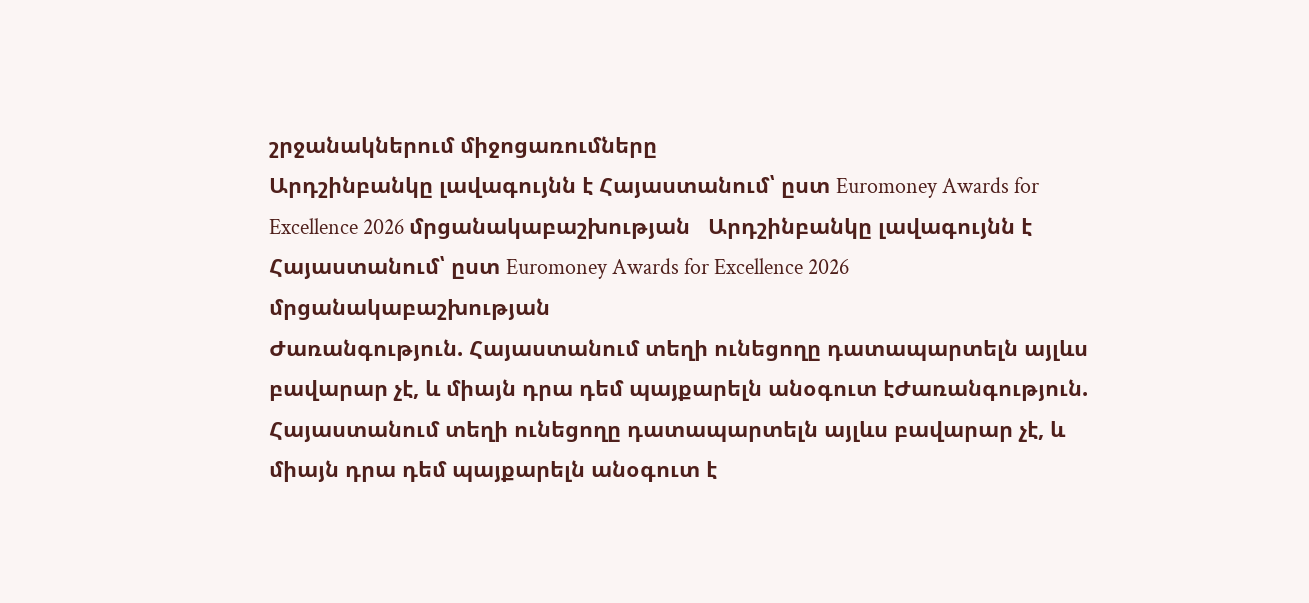շրջանակներում միջոցառումները
Արդշինբանկը լավագույնն է Հայաստանում՝ ըստ Euromoney Awards for Excellence 2026 մրցանակաբաշխության   Արդշինբանկը լավագույնն է Հայաստանում՝ ըստ Euromoney Awards for Excellence 2026 մրցանակաբաշխության
Ժառանգություն. Հայաստանում տեղի ունեցողը դատապարտելն այլևս բավարար չէ, և միայն դրա դեմ պայքարելն անօգուտ էԺառանգություն. Հայաստանում տեղի ունեցողը դատապարտելն այլևս բավարար չէ, և միայն դրա դեմ պայքարելն անօգուտ է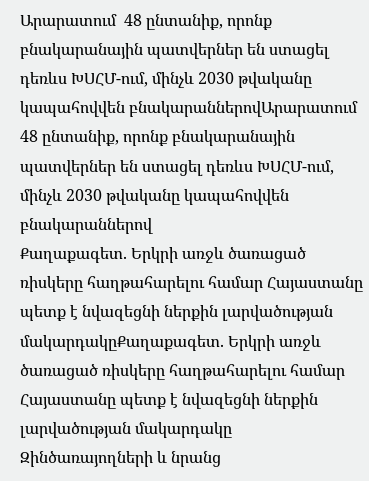Արարատում  48 ընտանիք, որոնք բնակարանային պատվերներ են ստացել դեռևս ԽՍՀՄ-ում, մինչև 2030 թվականը կապահովվեն բնակարաններովԱրարատում 48 ընտանիք, որոնք բնակարանային պատվերներ են ստացել դեռևս ԽՍՀՄ-ում, մինչև 2030 թվականը կապահովվեն բնակարաններով
Քաղաքագետ. Երկրի առջև ծառացած ռիսկերը հաղթահարելու համար Հայաստանը պետք է նվազեցնի ներքին լարվածության մակարդակըՔաղաքագետ. Երկրի առջև ծառացած ռիսկերը հաղթահարելու համար Հայաստանը պետք է նվազեցնի ներքին լարվածության մակարդակը
Զինծառայողների և նրանց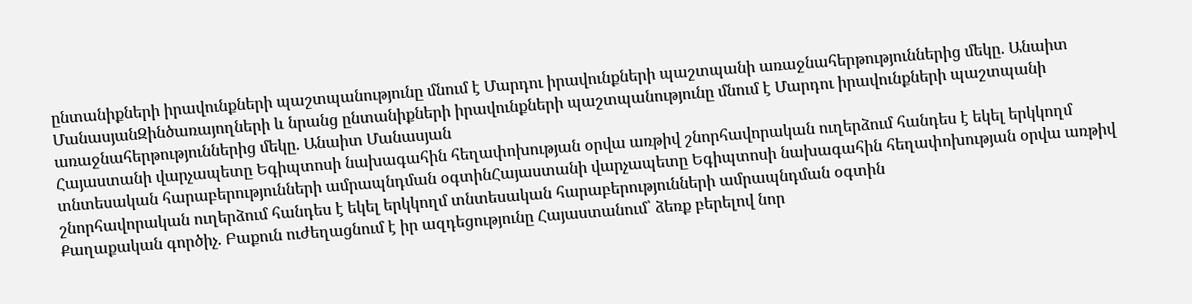ընտանիքների իրավունքների պաշտպանությունը մնում է Մարդու իրավունքների պաշտպանի առաջնահերթություններից մեկը. Անաիտ ՄանասյանԶինծառայողների և նրանց ընտանիքների իրավունքների պաշտպանությունը մնում է Մարդու իրավունքների պաշտպանի առաջնահերթություններից մեկը. Անաիտ Մանասյան
Հայաստանի վարչապետը Եգիպտոսի նախագահին հեղափոխության օրվա առթիվ շնորհավորական ուղերձում հանդես է եկել երկկողմ տնտեսական հարաբերությունների ամրապնդման օգտինՀայաստանի վարչապետը Եգիպտոսի նախագահին հեղափոխության օրվա առթիվ շնորհավորական ուղերձում հանդես է եկել երկկողմ տնտեսական հարաբերությունների ամրապնդման օգտին
Քաղաքական գործիչ. Բաքուն ուժեղացնում է իր ազդեցությունը Հայաստանում՝ ձեռք բերելով նոր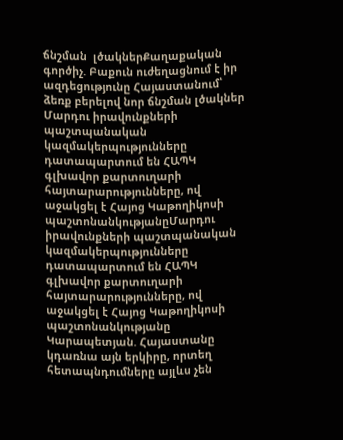ճնշման  լծակներՔաղաքական գործիչ. Բաքուն ուժեղացնում է իր ազդեցությունը Հայաստանում՝ ձեռք բերելով նոր ճնշման լծակներ
Մարդու իրավունքների պաշտպանական կազմակերպությունները դատապարտում են ՀԱՊԿ գլխավոր քարտուղարի հայտարարությունները, ով աջակցել է Հայոց Կաթողիկոսի պաշտոնանկությանըՄարդու իրավունքների պաշտպանական կազմակերպությունները դատապարտում են ՀԱՊԿ գլխավոր քարտուղարի հայտարարությունները, ով աջակցել է Հայոց Կաթողիկոսի պաշտոնանկությանը
Կարապետյան. Հայաստանը կդառնա այն երկիրը, որտեղ հետապնդումները այլևս չեն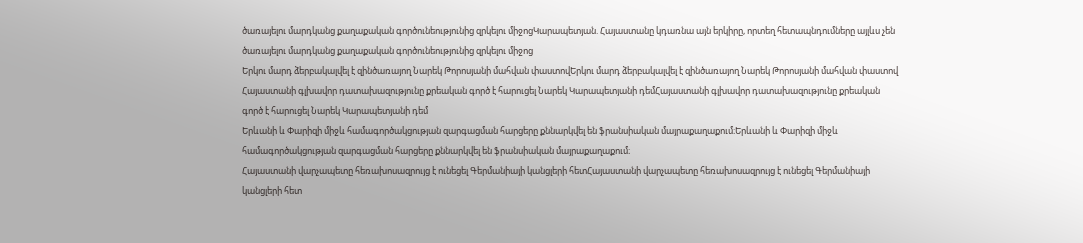ծառայելու մարդկանց քաղաքական գործունեությունից զրկելու միջոցԿարապետյան. Հայաստանը կդառնա այն երկիրը, որտեղ հետապնդումները այլևս չեն ծառայելու մարդկանց քաղաքական գործունեությունից զրկելու միջոց
Երկու մարդ ձերբակալվել է զինծառայող Նարեկ Թորոսյանի մահվան փաստովԵրկու մարդ ձերբակալվել է զինծառայող Նարեկ Թորոսյանի մահվան փաստով
Հայաստանի գլխավոր դատախազությունը քրեական գործ է հարուցել Նարեկ Կարապետյանի դեմՀայաստանի գլխավոր դատախազությունը քրեական գործ է հարուցել Նարեկ Կարապետյանի դեմ
Երևանի և Փարիզի միջև համագործակցության զարգացման հարցերը քննարկվել են ֆրանսիական մայրաքաղաքում։Երևանի և Փարիզի միջև համագործակցության զարգացման հարցերը քննարկվել են ֆրանսիական մայրաքաղաքում։
Հայաստանի վարչապետը հեռախոսազրույց է ունեցել Գերմանիայի կանցլերի հետՀայաստանի վարչապետը հեռախոսազրույց է ունեցել Գերմանիայի կանցլերի հետ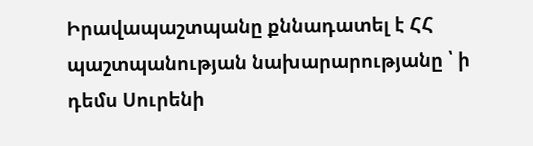Իրավապաշտպանը քննադատել է ՀՀ պաշտպանության նախարարությանը ՝ ի դեմս Սուրենի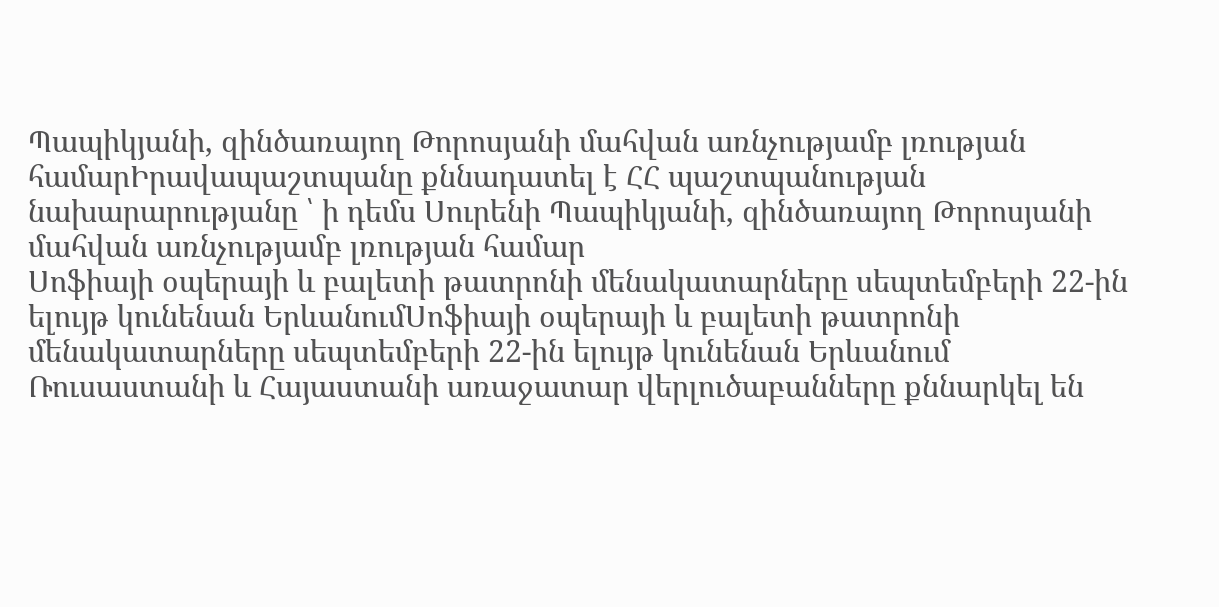Պապիկյանի, զինծառայող Թորոսյանի մահվան առնչությամբ լռության համարԻրավապաշտպանը քննադատել է ՀՀ պաշտպանության նախարարությանը ՝ ի դեմս Սուրենի Պապիկյանի, զինծառայող Թորոսյանի մահվան առնչությամբ լռության համար
Սոֆիայի օպերայի և բալետի թատրոնի մենակատարները սեպտեմբերի 22-ին ելույթ կունենան ԵրևանումՍոֆիայի օպերայի և բալետի թատրոնի մենակատարները սեպտեմբերի 22-ին ելույթ կունենան Երևանում
Ռուսաստանի և Հայաստանի առաջատար վերլուծաբանները քննարկել են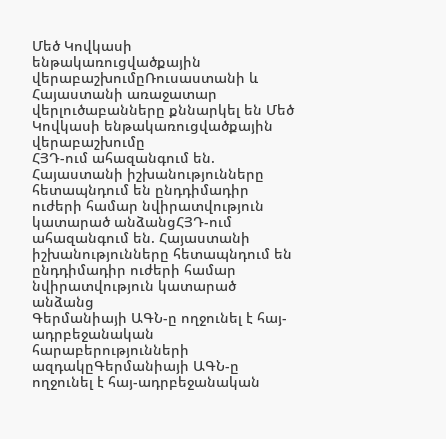Մեծ Կովկասի ենթակառուցվածքային վերաբաշխումըՌուսաստանի և Հայաստանի առաջատար վերլուծաբանները քննարկել են Մեծ Կովկասի ենթակառուցվածքային վերաբաշխումը
ՀՅԴ-ում ահազանգում են. Հայաստանի իշխանությունները հետապնդում են ընդդիմադիր ուժերի համար նվիրատվություն կատարած անձանցՀՅԴ-ում ահազանգում են. Հայաստանի իշխանությունները հետապնդում են ընդդիմադիր ուժերի համար նվիրատվություն կատարած անձանց
Գերմանիայի ԱԳՆ-ը ողջունել է հայ-ադրբեջանական հարաբերությունների ազդակըԳերմանիայի ԱԳՆ-ը ողջունել է հայ-ադրբեջանական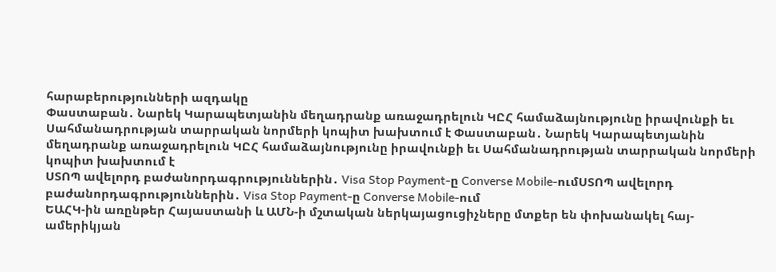հարաբերությունների ազդակը
Փաստաբան․ Նարեկ Կարապետյանին մեղադրանք առաջադրելուն ԿԸՀ համաձայնությունը իրավունքի եւ Սահմանադրության տարրական նորմերի կոպիտ խախտում է Փաստաբան․ Նարեկ Կարապետյանին մեղադրանք առաջադրելուն ԿԸՀ համաձայնությունը իրավունքի եւ Սահմանադրության տարրական նորմերի կոպիտ խախտում է
ՍՏՈՊ ավելորդ բաժանորդագրություններին․ Visa Stop Payment-ը Converse Mobile-ումՍՏՈՊ ավելորդ բաժանորդագրություններին․ Visa Stop Payment-ը Converse Mobile-ում
ԵԱՀԿ-ին առընթեր Հայաստանի և ԱՄՆ-ի մշտական ներկայացուցիչները մտքեր են փոխանակել հայ-ամերիկյան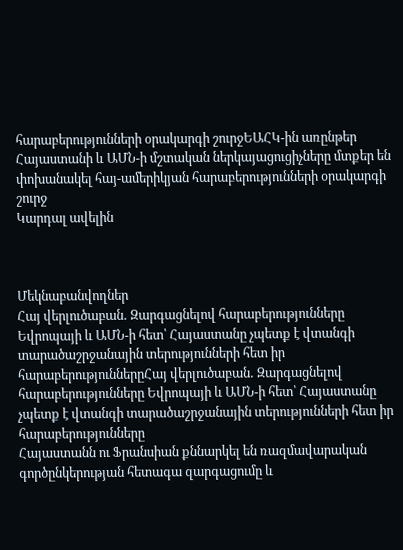հարաբերությունների օրակարգի շուրջԵԱՀԿ-ին առընթեր Հայաստանի և ԱՄՆ-ի մշտական ներկայացուցիչները մտքեր են փոխանակել հայ-ամերիկյան հարաբերությունների օրակարգի շուրջ
Կարդալ ավելին



Մեկնաբանվողներ
Հայ վերլուծաբան․ Զարգացնելով հարաբերությունները Եվրոպայի և ԱՄՆ-ի հետ՝ Հայաստանը չպետք է վտանգի տարածաշրջանային տերությունների հետ իր հարաբերություններըՀայ վերլուծաբան․ Զարգացնելով հարաբերությունները Եվրոպայի և ԱՄՆ-ի հետ՝ Հայաստանը չպետք է վտանգի տարածաշրջանային տերությունների հետ իր հարաբերությունները
Հայաստանն ու Ֆրանսիան քննարկել են ռազմավարական գործընկերության հետագա զարգացումը և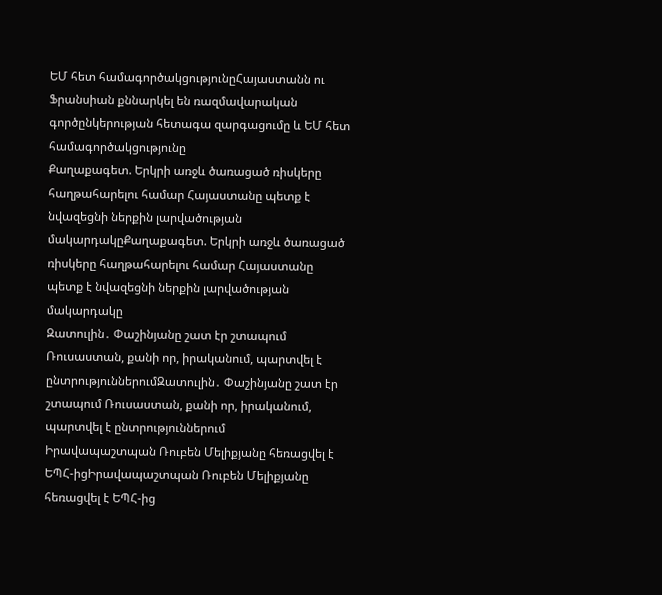ԵՄ հետ համագործակցությունըՀայաստանն ու Ֆրանսիան քննարկել են ռազմավարական գործընկերության հետագա զարգացումը և ԵՄ հետ համագործակցությունը
Քաղաքագետ. Երկրի առջև ծառացած ռիսկերը հաղթահարելու համար Հայաստանը պետք է նվազեցնի ներքին լարվածության մակարդակըՔաղաքագետ. Երկրի առջև ծառացած ռիսկերը հաղթահարելու համար Հայաստանը պետք է նվազեցնի ներքին լարվածության մակարդակը
Զատուլին․ Փաշինյանը շատ էր շտապում Ռուսաստան, քանի որ, իրականում, պարտվել է ընտրություններումԶատուլին․ Փաշինյանը շատ էր շտապում Ռուսաստան, քանի որ, իրականում, պարտվել է ընտրություններում
Իրավապաշտպան Ռուբեն Մելիքյանը հեռացվել է ԵՊՀ-իցԻրավապաշտպան Ռուբեն Մելիքյանը հեռացվել է ԵՊՀ-ից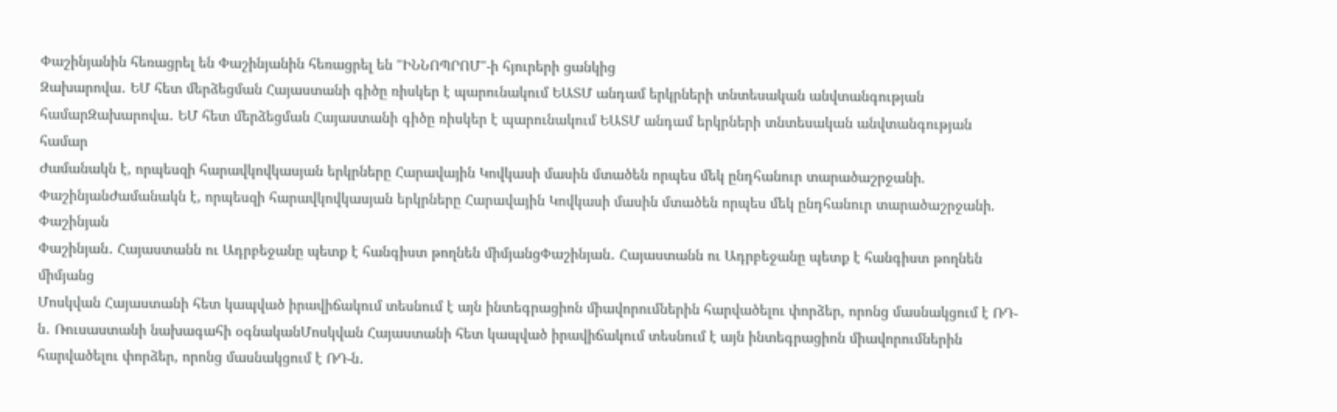Փաշինյանին հեռացրել են Փաշինյանին հեռացրել են "ԻՆՆՈՊՐՈՄ"-ի հյուրերի ցանկից
Զախարովա․ ԵՄ հետ մերձեցման Հայաստանի գիծը ռիսկեր է պարունակում ԵԱՏՄ անդամ երկրների տնտեսական անվտանգության համարԶախարովա․ ԵՄ հետ մերձեցման Հայաստանի գիծը ռիսկեր է պարունակում ԵԱՏՄ անդամ երկրների տնտեսական անվտանգության համար
Ժամանակն է, որպեսզի հարավկովկասյան երկրները Հարավային Կովկասի մասին մտածեն որպես մեկ ընդհանուր տարածաշրջանի. ՓաշինյանԺամանակն է, որպեսզի հարավկովկասյան երկրները Հարավային Կովկասի մասին մտածեն որպես մեկ ընդհանուր տարածաշրջանի. Փաշինյան
Փաշինյան․ Հայաստանն ու Ադրբեջանը պետք է հանգիստ թողնեն միմյանցՓաշինյան․ Հայաստանն ու Ադրբեջանը պետք է հանգիստ թողնեն միմյանց
Մոսկվան Հայաստանի հետ կապված իրավիճակում տեսնում է այն ինտեգրացիոն միավորումներին հարվածելու փորձեր, որոնց մասնակցում է ՌԴ-ն․ Ռուսաստանի նախագահի օգնականՄոսկվան Հայաստանի հետ կապված իրավիճակում տեսնում է այն ինտեգրացիոն միավորումներին հարվածելու փորձեր, որոնց մասնակցում է ՌԴ-ն․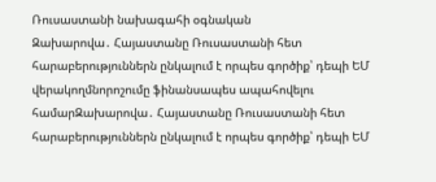Ռուսաստանի նախագահի օգնական
Զախարովա․ Հայաստանը Ռուսաստանի հետ հարաբերություններն ընկալում է որպես գործիք՝ դեպի ԵՄ վերակողմնորոշումը ֆինանսապես ապահովելու համարԶախարովա․ Հայաստանը Ռուսաստանի հետ հարաբերություններն ընկալում է որպես գործիք՝ դեպի ԵՄ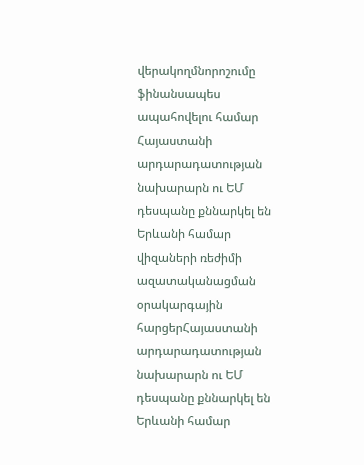վերակողմնորոշումը ֆինանսապես ապահովելու համար
Հայաստանի  արդարադատության նախարարն ու ԵՄ դեսպանը քննարկել են Երևանի համար վիզաների ռեժիմի ազատականացման օրակարգային հարցերՀայաստանի  արդարադատության նախարարն ու ԵՄ դեսպանը քննարկել են Երևանի համար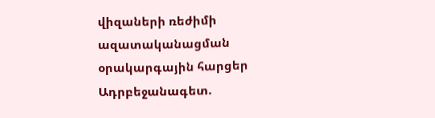վիզաների ռեժիմի ազատականացման օրակարգային հարցեր
Ադրբեջանագետ.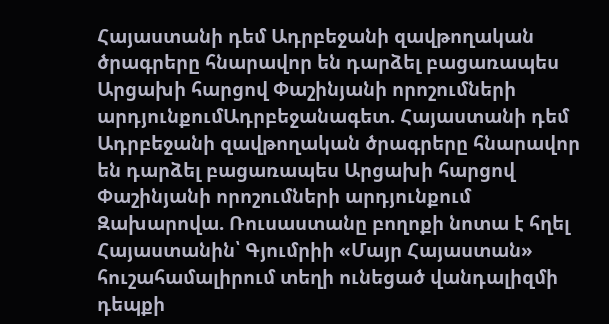Հայաստանի դեմ Ադրբեջանի զավթողական ծրագրերը հնարավոր են դարձել բացառապես Արցախի հարցով Փաշինյանի որոշումների արդյունքումԱդրբեջանագետ. Հայաստանի դեմ Ադրբեջանի զավթողական ծրագրերը հնարավոր են դարձել բացառապես Արցախի հարցով Փաշինյանի որոշումների արդյունքում
Զախարովա. Ռուսաստանը բողոքի նոտա է հղել Հայաստանին՝ Գյումրիի «Մայր Հայաստան» հուշահամալիրում տեղի ունեցած վանդալիզմի դեպքի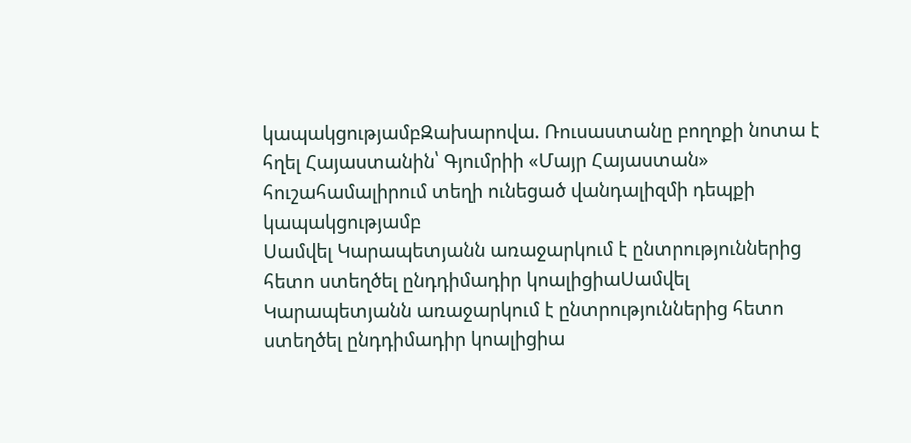կապակցությամբԶախարովա. Ռուսաստանը բողոքի նոտա է հղել Հայաստանին՝ Գյումրիի «Մայր Հայաստան» հուշահամալիրում տեղի ունեցած վանդալիզմի դեպքի կապակցությամբ
Սամվել Կարապետյանն առաջարկում է ընտրություններից հետո ստեղծել ընդդիմադիր կոալիցիաՍամվել Կարապետյանն առաջարկում է ընտրություններից հետո ստեղծել ընդդիմադիր կոալիցիա